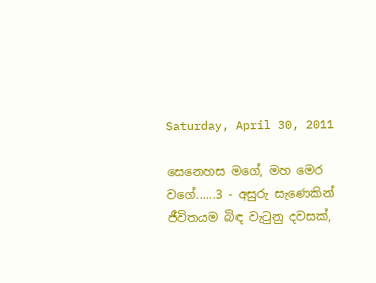Saturday, April 30, 2011

සෙනෙහස මගේ, මහ මෙර වගේ......3 - අසුරු සැණෙකින් ජීවිතයම බිඳ වැටුනු දවසක්,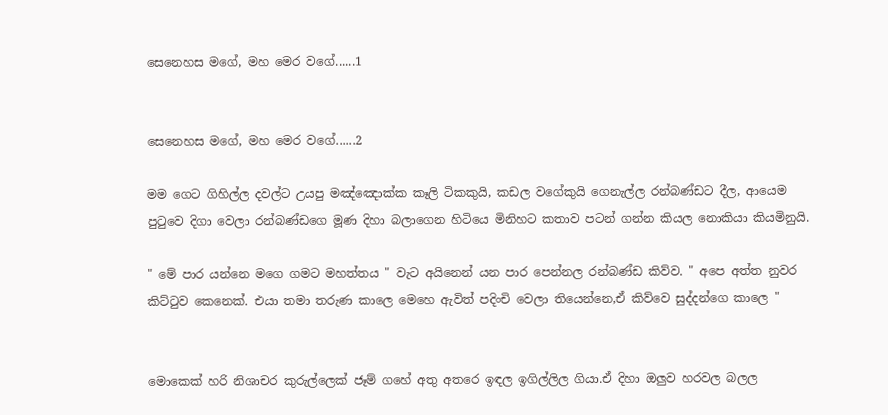සෙනෙහස මගේ, මහ මෙර වගේ......1


සෙනෙහස මගේ, මහ මෙර වගේ......2

මම ගෙට ගිහිල්ල දවල්ට උයපු මඤ්ඤොක්ක කෑලි ටිකකුයි, කඩල වගේකුයි ගෙනැල්ල රන්බණ්ඩට දීල, ආයෙම පුටුවෙ දිගා වෙලා රන්බණ්ඩගෙ මූණ දිහා බලාගෙන හිටියෙ මිනිහට කතාව පටන් ගන්න කියල නොකියා කියමිනුයි.

" මේ පාර යන්නෙ මගෙ ගමට මහත්තය " වැට අයිනෙන් යන පාර පෙන්නල රන්බණ්ඩ කිව්ව. " අපෙ අත්ත නුවර කිට්ටුව කෙනෙක්. එයා තමා තරුණ කාලෙ මෙහෙ ඇවිත් පදිංචි වෙලා තියෙන්නෙ,ඒ කිව්වෙ සුද්දන්ගෙ කාලෙ "


මොකෙක් හරි නිශාචර කුරුල්ලෙක් ජෑම් ගහේ අතු අතරෙ ඉඳල ඉගිල්ලිල ගියා.ඒ දිහා ඔලුව හරවල බලල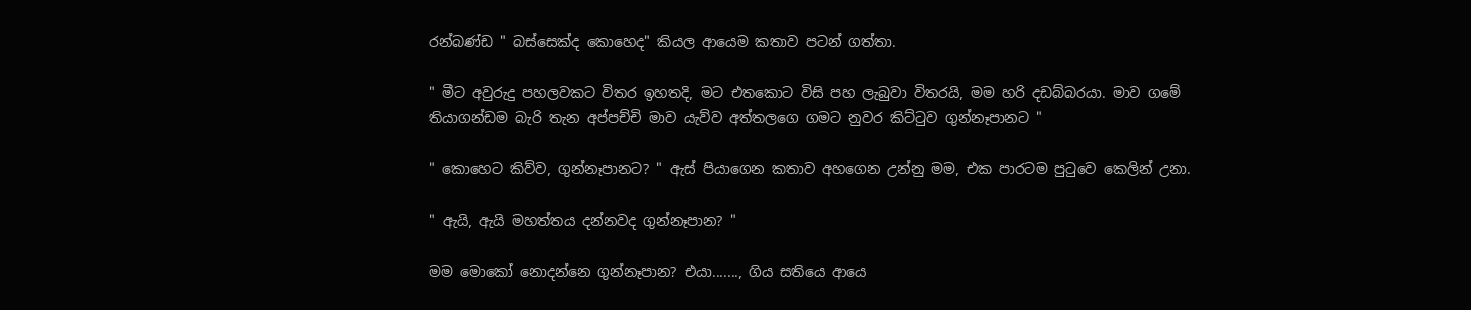රන්බණ්ඩ " බස්සෙක්ද කොහෙද" කියල ආයෙම කතාව පටන් ගත්තා.

" මීට අවුරුදු පහලවකට විතර ඉහතදි, මට එතකොට විසි පහ ලැබුවා විතරයි, මම හරි දඩබ්බරයා. මාව ගමේ තියාගන්ඩම බැරි තැන අප්පච්චි මාව යැව්ව අත්තලගෙ ගමට නුවර කිට්ටුව ගුන්නෑපානට "

" කොහෙට කිව්ව, ගුන්නෑපානට? " ඇස් පියාගෙන කතාව අහගෙන උන්නු මම, එක පාරටම පුටුවෙ කෙලින් උනා.

" ඇයි, ඇයි මහත්තය දන්නවද ගුන්නෑපාන? "

මම මොකෝ නොදන්නෙ ගුන්නෑපාන? එයා......., ගිය සතියෙ ආයෙ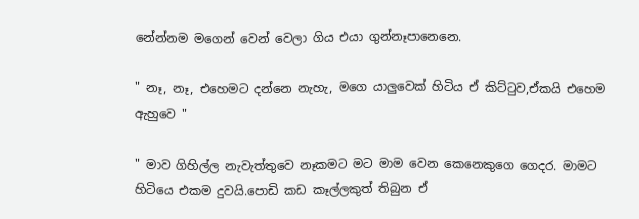නේන්නම මගෙන් වෙන් වෙලා ගිය එයා ගුන්නෑපානෙනෙ.

" නෑ, නෑ, එහෙමට දන්නෙ නැහැ, මගෙ යාලුවෙක් හිටිය ඒ කිට්ටුව,ඒකයි එහෙම ඇහුවෙ "

" මාව ගිහිල්ල නැවැත්තුවෙ නෑකමට මට මාම වෙන කෙනෙකුගෙ ගෙදර. මාමට හිටියෙ එකම දුවයි.පොඩි කඩ කෑල්ලකුත් තිබුන ඒ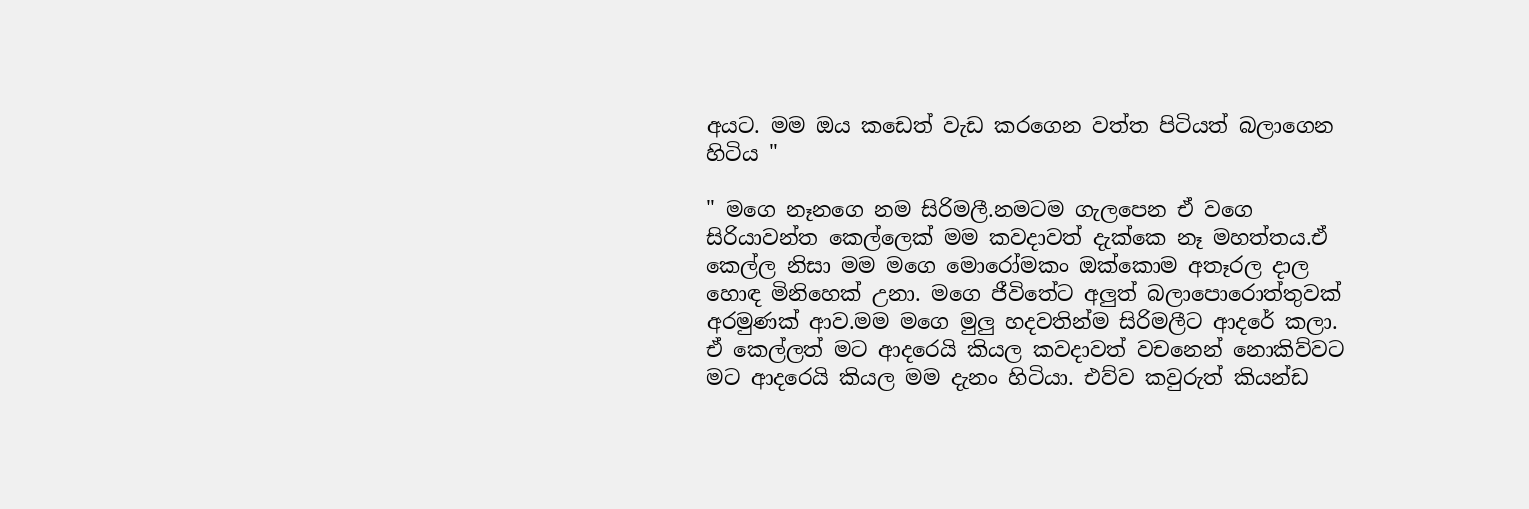අයට. මම ඔය කඩෙත් වැඩ කරගෙන වත්ත පිටියත් බලාගෙන හිටිය "

" මගෙ නෑනගෙ නම සිරිමලී.නමටම ගැලපෙන ඒ වගෙ සිරියාවන්ත කෙල්ලෙක් මම කවදාවත් දැක්කෙ නෑ මහත්තය.ඒ කෙල්ල නිසා මම මගෙ මොරෝමකං ඔක්කොම අතෑරල දාල හොඳ මිනිහෙක් උනා. මගෙ ජීවිතේට අලුත් බලාපොරොත්තුවක් අරමුණක් ආව.මම මගෙ මුලු හදවතින්ම සිරිමලීට ආදරේ කලා. ඒ කෙල්ලත් මට ආදරෙයි කියල කවදාවත් වචනෙන් නොකිව්වට මට ආදරෙයි කියල මම දැනං හිටියා. එව්ව කවුරුත් කියන්ඩ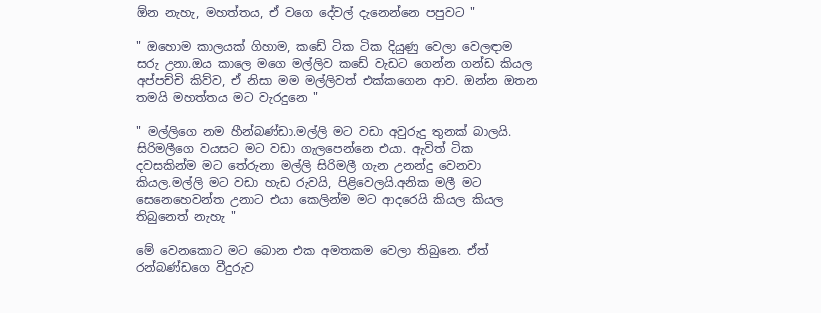ඕන නැහැ, මහත්තය, ඒ වගෙ දේවල් දැනෙන්නෙ පපුවට "

" ඔහොම කාලයක් ගිහාම, කඩේ ටික ටික දියුණු වෙලා වෙලඳාම සරු උනා.ඔය කාලෙ මගෙ මල්ලිව කඩේ වැඩට ගෙන්න ගන්ඩ කියල අප්පච්චි කිව්ව, ඒ නිසා මම මල්ලිවත් එක්කගෙන ආව. ඔන්න ඔතන තමයි මහත්තය මට වැරදුනෙ "

" මල්ලිගෙ නම හීන්බණ්ඩා.මල්ලි මට වඩා අවුරුදු තුනක් බාලයි. සිරිමලීගෙ වයසට මට වඩා ගැලපෙන්නෙ එයා. ඇවිත් ටික දවසකින්ම මට තේරුනා මල්ලි සිරිමලී ගැන උනන්දු වෙනවා කියල.මල්ලි මට වඩා හැඩ රුවයි, පිළිවෙලයි.අනික මලී මට සෙනෙහෙවන්ත උනාට එයා කෙලින්ම මට ආදරෙයි කියල කියල තිබුනෙත් නැහැ "

මේ වෙනකොට මට බොන එක අමතකම වෙලා තිබුනෙ. ඒත් රන්බණ්ඩගෙ වීදුරුව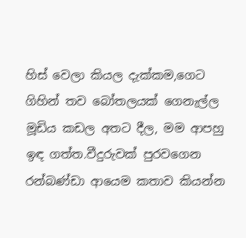හිස් වෙලා කියල දැක්කම,ගෙට ගිහින් තව බෝතලයක් ගෙනැල්ල මූඩිය කඩල අතට දීල, මම ආපහු ඉඳ ගත්ත.වීදුරුවක් පුරවගෙන රන්බණ්ඩා ආයෙම කතාව කියන්න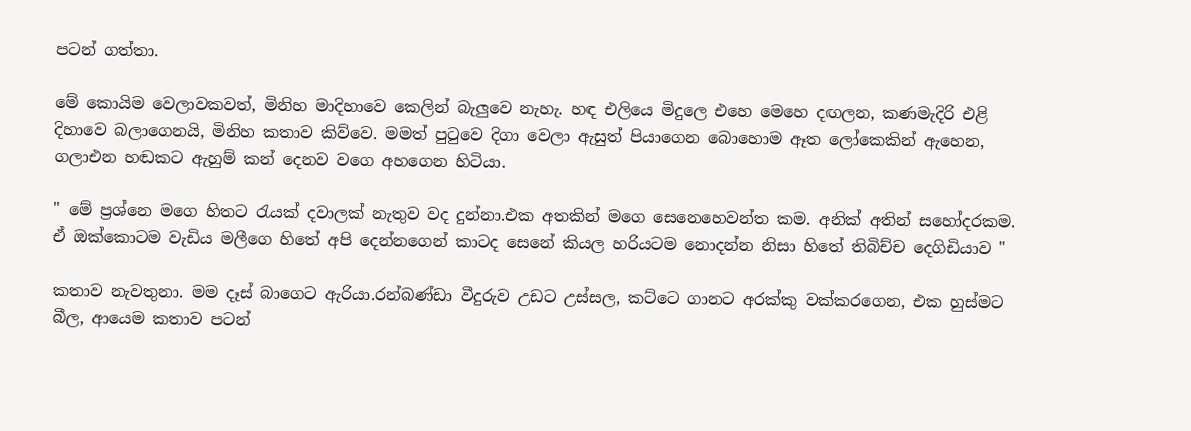පටන් ගත්තා.

මේ කොයිම වෙලාවකවත්, මිනිහ මාදිහාවෙ කෙලින් බැලුවෙ නැහැ. හඳ එලියෙ මිදුලෙ එහෙ මෙහෙ දඟලන, කණමැදිරි එළි දිහාවෙ බලාගෙනයි, මිනිහ කතාව කිව්වෙ. මමත් පුටුවෙ දිගා වෙලා ඇසුත් පියාගෙන බොහොම ඈත ලෝකෙකින් ඇහෙන, ගලාඑන හඬකට ඇහුම් කන් දෙනව වගෙ අහගෙන හිටියා.

" මේ ප්‍රශ්නෙ මගෙ හිතට රැයක් දවාලක් නැතුව වද දුන්නා.එක අතකින් මගෙ සෙනෙහෙවන්ත කම. අනික් අතින් සහෝදරකම. ඒ ඔක්කොටම වැඩිය මලීගෙ හිතේ අපි දෙන්නගෙන් කාටද සෙනේ කියල හරියටම නොදන්න නිසා හිතේ තිබිච්ච දෙගිඩියාව "

කතාව නැවතුනා. මම දෑස් බාගෙට ඇරියා.රන්බණ්ඩා වීදුරුව උඩට උස්සල, කට්ටෙ ගානට අරක්කු වක්කරගෙන, එක හුස්මට බීල, ආයෙම කතාව පටන්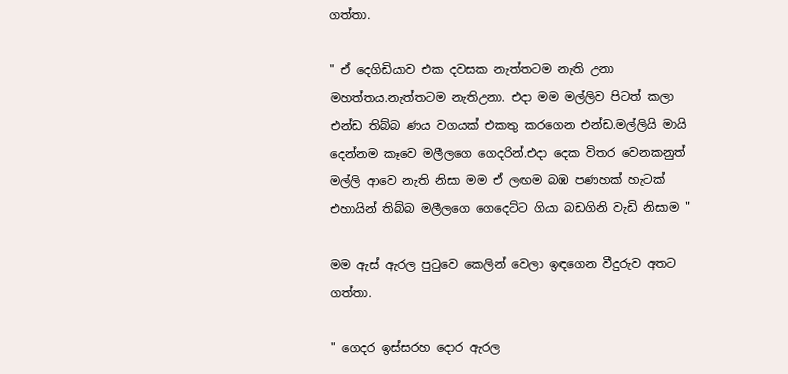ගත්තා.

" ඒ දෙගිඩියාව එක දවසක නැත්තටම නැති උනා මහත්තය.නැත්තටම නැතිඋනා. එදා මම මල්ලිව පිටත් කලා එන්ඩ තිබ්බ ණය වගයක් එකතු කරගෙන එන්ඩ.මල්ලියි මායි දෙන්නම කෑවෙ මලීලගෙ ගෙදරින්.එදා දෙක විතර වෙනකනුත් මල්ලි ආවෙ නැති නිසා මම ඒ ලඟම බඹ පණහක් හැටක් එහායින් තිබ්බ මලීලගෙ ගෙදෙට්ට ගියා බඩගිනි වැඩි නිසාම "

මම ඇස් ඇරල පුටුවෙ කෙලින් වෙලා ඉඳගෙන වීදුරුව අතට ගත්තා.

" ගෙදර ඉස්සරහ දොර ඇරල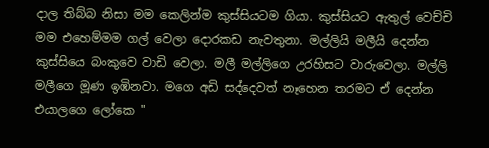දාල තිබ්බ නිසා මම කෙලින්ම කුස්සියටම ගියා. කුස්සියට ඇතුල් වෙච්චි මම එහෙම්මම ගල් වෙලා දොරකඩ නැවතුනා. මල්ලියි මලීයි දෙන්න කුස්සියෙ බංකුවෙ වාඩි වෙලා. මලී මල්ලිගෙ උරහිසට වාරුවෙලා. මල්ලි මලීගෙ මූණ ඉඹිනවා. මගෙ අඩි සද්දෙවත් නෑහෙන තරමට ඒ දෙන්න එයාලගෙ ලෝකෙ "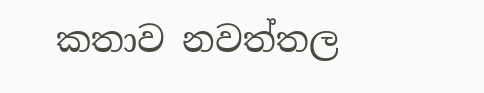කතාව නවත්තල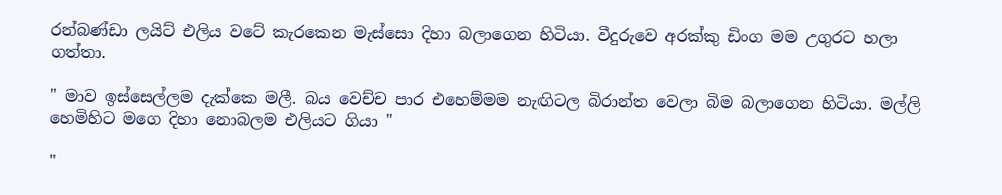රන්බණ්ඩා ලයිට් එලිය වටේ කැරකෙන මැස්සො දිහා බලාගෙන හිටියා. වීදුරුවෙ අරක්කු ඩිංග මම උගුරට හලා ගත්තා.

" මාව ඉස්සෙල්ලම දැක්කෙ මලී. බය වෙච්ච පාර එහෙම්මම නැඟිටල බිරාන්ත වෙලා බිම බලාගෙන හිටියා. මල්ලි හෙමිහිට මගෙ දිහා නොබලම එලියට ගියා "

"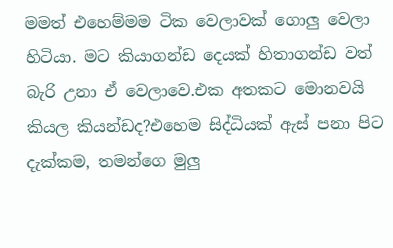මමත් එහෙම්මම ටික වෙලාවක් ගොලු වෙලා හිටියා. මට කියාගන්ඩ දෙයක් හිතාගන්ඩ වත් බැරි උනා ඒ වෙලාවෙ.එක අතකට මොනවයි කියල කියන්ඩද?එහෙම සිද්ධියක් ඇස් පනා පිට දැක්කම, තමන්ගෙ මුලු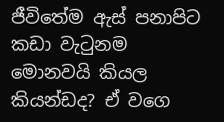ජීවිතේම ඇස් පනාපිට කඩා වැටුනම මොනවයි කියල කියන්ඩද? ඒ වගෙ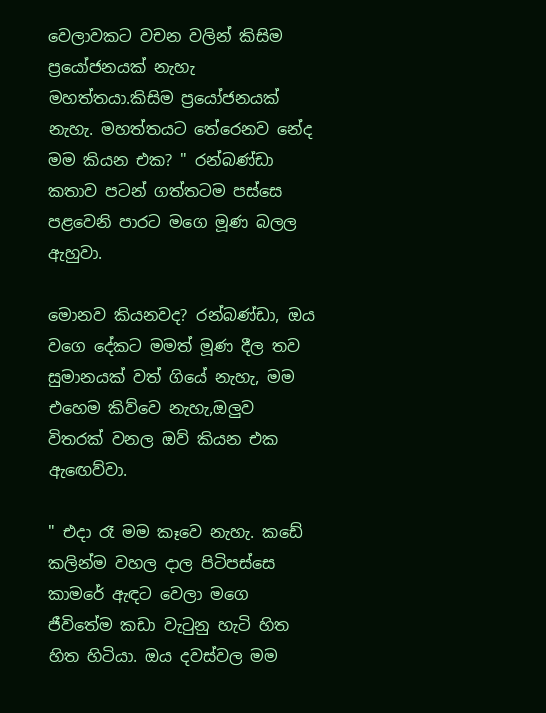වෙලාවකට වචන වලින් කිසිම ප්‍රයෝජනයක් නැහැ මහත්තයා.කිසිම ප්‍රයෝජනයක් නැහැ. මහත්තයට තේරෙනව නේද මම කියන එක? " රන්බණ්ඩා කතාව පටන් ගත්තටම පස්සෙ පළවෙනි පාරට මගෙ මූණ බලල ඇහුවා.

මොනව කියනවද? රන්බණ්ඩා, ඔය වගෙ දේකට මමත් මූණ දීල තව සුමානයක් වත් ගියේ නැහැ, මම එහෙම කිව්වෙ නැහැ,ඔලුව විතරක් වනල ඔව් කියන එක ඇඟෙව්වා.

" එදා රෑ මම කෑවෙ නැහැ. කඩේ කලින්ම වහල දාල පිටිපස්සෙ කාමරේ ඇඳට වෙලා මගෙ ජීවිතේම කඩා වැටුනු හැටි හිත හිත හිටියා. ඔය දවස්වල මම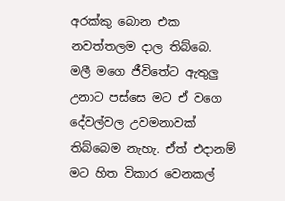අරක්කු බොන එක නවත්තලම දාල තිබ්බෙ. මලී මගෙ ජීවිතේට ඇතුලු උනාට පස්සෙ මට ඒ වගෙ දේවල්වල උවමනාවක් තිබ්බෙම නැහැ. ඒත් එදානම් මට හිත විකාර වෙනකල්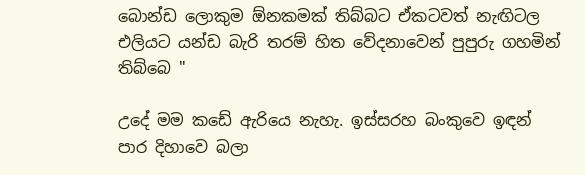බොන්ඩ ලොකුම ඕනකමක් තිබ්බට ඒකටවත් නැඟිටල එලියට යන්ඩ බැරි තරම් හිත වේදනාවෙන් පුපුරු ගහමින් තිබ්බෙ "

උදේ මම කඩේ ඇරියෙ නැහැ. ඉස්සරහ බංකුවෙ ඉඳන් පාර දිහාවෙ බලා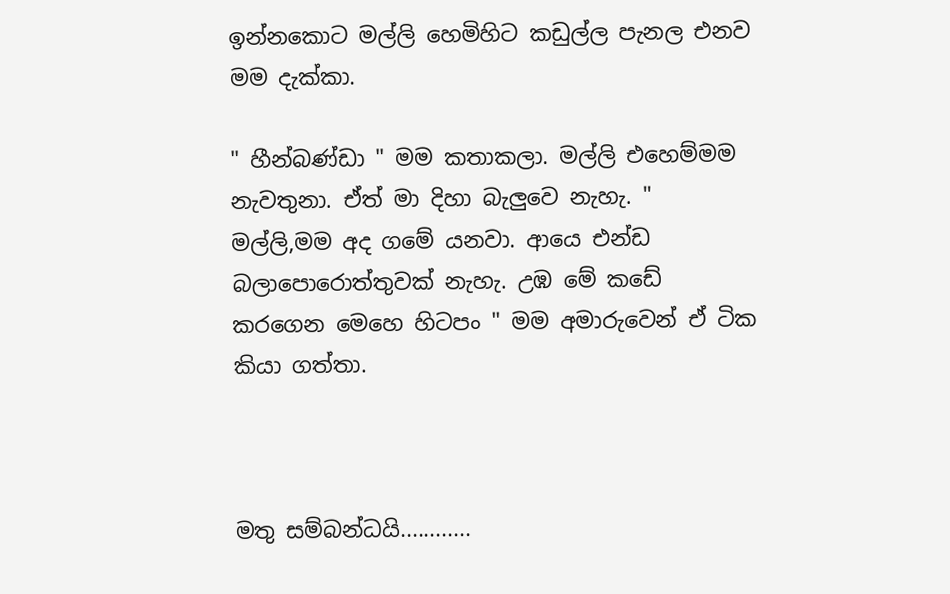ඉන්නකොට මල්ලි හෙමිහිට කඩුල්ල පැනල එනව මම දැක්කා.

" හීන්බණ්ඩා " මම කතාකලා. මල්ලි එහෙම්මම නැවතුනා. ඒත් මා දිහා බැලුවෙ නැහැ. " මල්ලි,මම අද ගමේ යනවා. ආයෙ එන්ඩ බලාපොරොත්තුවක් නැහැ. උඹ මේ කඩේ කරගෙන මෙහෙ හිටපං " මම අමාරුවෙන් ඒ ටික කියා ගත්තා.



මතු සම්බන්ධයි............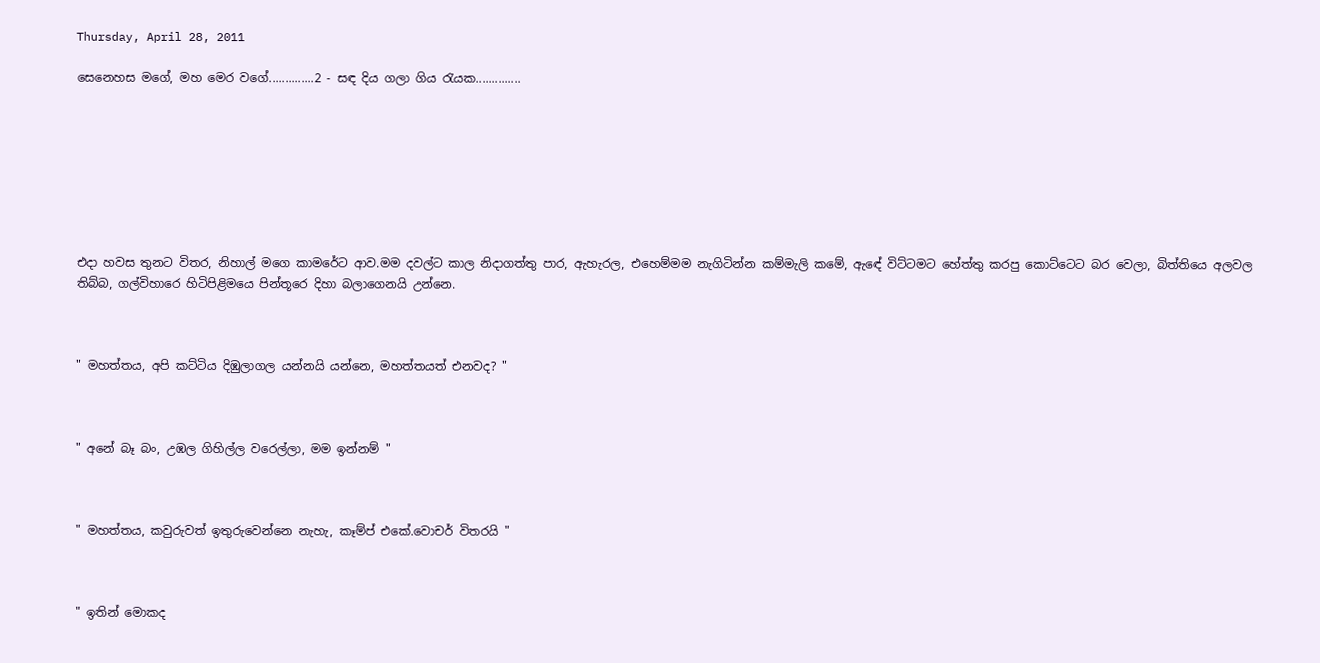Thursday, April 28, 2011

සෙනෙහස මගේ, මහ මෙර වගේ..............2 - සඳ දිය ගලා ගිය රැයක..............








එදා හවස තුනට විතර, නිහාල් මගෙ කාමරේට ආව.මම දවල්ට කාල නිදාගත්තු පාර, ඇහැරල, එහෙම්මම නැගිටින්න කම්මැලි කමේ, ඇඳේ විට්ටමට හේත්තු කරපු කොට්ටෙට බර වෙලා, බිත්තියෙ අලවල තිබ්බ, ගල්විහාරෙ හිටිපිළිමයෙ පින්තූරෙ දිහා බලාගෙනයි උන්නෙ.



" මහත්තය, අපි කට්ටිය දිඹුලාගල යන්නයි යන්නෙ, මහත්තයත් එනවද? "



" අනේ බෑ බං, උඹල ගිහිල්ල වරෙල්ලා, මම ඉන්නම් "



" මහත්තය, කවුරුවත් ඉතුරුවෙන්නෙ නැහැ, කෑම්ප් එකේ.වොචර් විතරයි "



" ඉතින් මොකද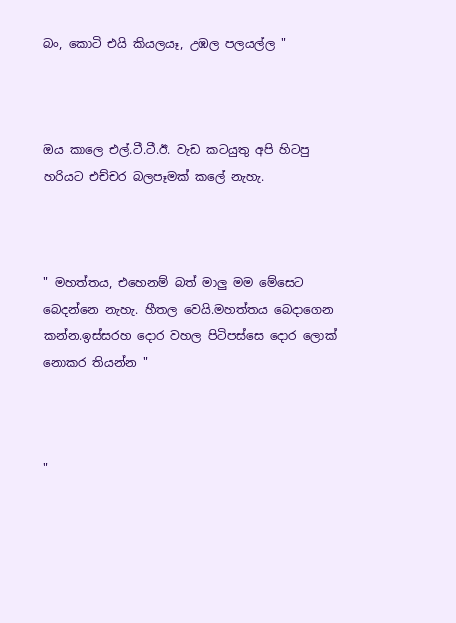බං, කොටි එයි කියලයෑ, උඹල පලයල්ල "



ඔය කාලෙ එල්.ටී.ටී.ඊ. වැඩ කටයුතු අපි හිටපු හරියට එච්චර බලපෑමක් කලේ නැහැ.



" මහත්තය, එහෙනම් බත් මාලු මම මේසෙට බෙදන්නෙ නැහැ. හීතල වෙයි.මහත්තය බෙදාගෙන කන්න.ඉස්සරහ දොර වහල පිටිපස්සෙ දොර ලොක් නොකර තියන්න "



"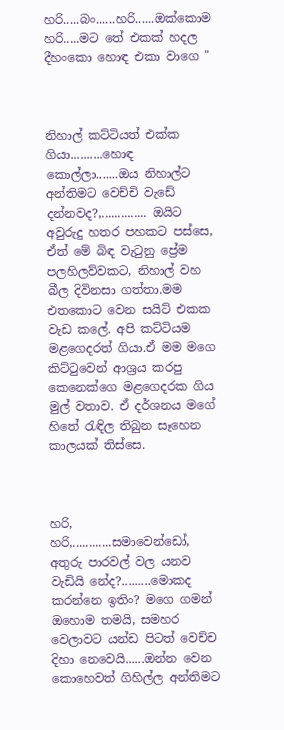හරි.....බං......හරි......ඔක්කොම හරි.....මට තේ එකක් හදල දීහංකො හොඳ එකා වාගෙ "



නිහාල් කට්ටියත් එක්ක ගියා..........හොඳ කොල්ලා.......ඔය නිහාල්ට අන්තිමට වෙච්චි වැඩේ දන්නවද?,.............. ඔයිට අවුරුදු හතර පහකට පස්සෙ, ඒත් මේ බිඳ වැටුනු ප්‍රේම පලහිලව්වකට, නිහාල් වහ බීල දිවිනසා ගත්තා.මම එතකොට වෙන සයිට් එකක වැඩ කලේ. අපි කට්ටියම මළගෙදරත් ගියා.ඒ මම මගෙ කිට්ටුවෙන් ආශ්‍රය කරපු කෙනෙක්ගෙ මළගෙදරක ගිය මුල් වතාව. ඒ දර්ශනය මගේ හිතේ රැඳිල තිබුන සෑහෙන කාලයක් තිස්සෙ.



හරි, හරි,............සමාවෙන්ඩෝ, අතුරු පාරවල් වල යනව වැඩියි නේද?.........මොකද කරන්නෙ ඉතිං? මගෙ ගමන් ඔහොම තමයි, සමහර වෙලාවට යන්ඩ පිටත් වෙච්ච දිහා නෙවෙයි......ඔන්න වෙන කොහෙවත් ගිහිල්ල අන්තිමට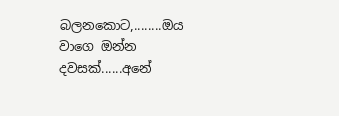බලනකොට,........ඔය වාගෙ ඔන්න දවසක්......අනේ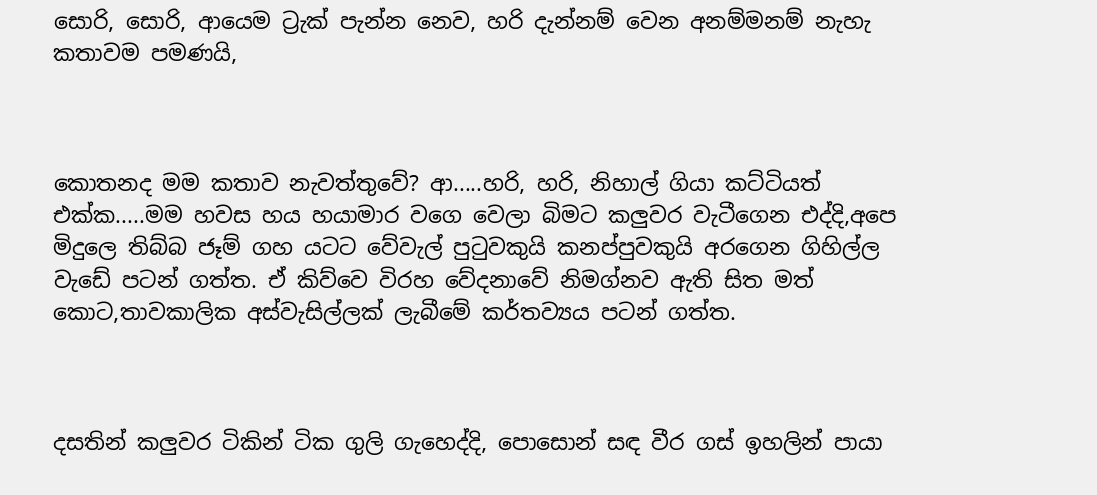සොරි, සොරි, ආයෙම ට්‍රැක් පැන්න නෙව, හරි දැන්නම් වෙන අනම්මනම් නැහැ කතාවම පමණයි,



කොතනද මම කතාව නැවත්තුවේ? ආ.....හරි, හරි, නිහාල් ගියා කට්ටියත් එක්ක.....මම හවස හය හයාමාර වගෙ වෙලා බිමට කලුවර වැටීගෙන එද්දි,අපෙ මිදුලෙ තිබ්බ ජෑම් ගහ යටට වේවැල් පුටුවකුයි කනප්පුවකුයි අරගෙන ගිහිල්ල වැඩේ පටන් ගත්ත. ඒ කිව්වෙ විරහ වේදනාවේ නිමග්නව ඇති සිත මත් කොට,තාවකාලික අස්වැසිල්ලක් ලැබීමේ කර්තව්‍යය පටන් ගත්ත.



දසතින් කලුවර ටිකින් ටික ගුලි ගැහෙද්දි, පොසොන් සඳ වීර ගස් ඉහලින් පායා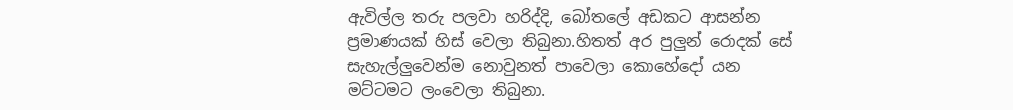ඇවිල්ල තරු පලවා හරිද්දි, බෝතලේ අඩකට ආසන්න ප්‍රමාණයක් හිස් වෙලා තිබුනා.හිතත් අර පුලුන් රොදක් සේ සැහැල්ලුවෙන්ම නොවුනත් පාවෙලා කොහේදෝ යන මට්ටමට ලංවෙලා තිබුනා.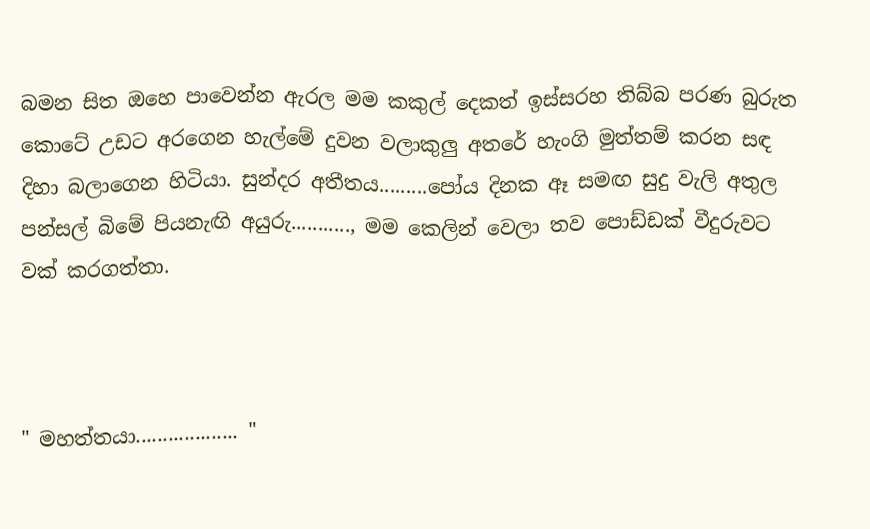බමන සිත ඔහෙ පාවෙන්න ඇරල මම කකුල් දෙකත් ඉස්සරහ තිබ්බ පරණ බුරුත කොටේ උඩට අරගෙන හැල්මේ දුවන වලාකුලු අතරේ හැංගි මුත්තම් කරන සඳ දිහා බලාගෙන හිටියා. සුන්දර අතීතය.........පෝය දිනක ඈ සමඟ සුදු වැලි අතුල පන්සල් බිමේ පියනැඟි අයුරු..........., මම කෙලින් වෙලා තව පොඩ්ඩක් වීදුරුවට වක් කරගත්තා.



" මහත්තයා................... "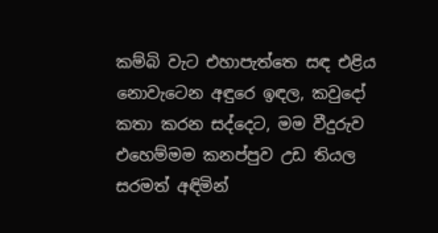කම්බි වැට එහාපැත්තෙ සඳ එළිය නොවැටෙන අඳුරෙ ඉඳල, කවුදෝ කතා කරන සද්දෙට, මම වීදුරුව එහෙම්මම කනප්පුව උඩ තියල සරමත් අඳිමින්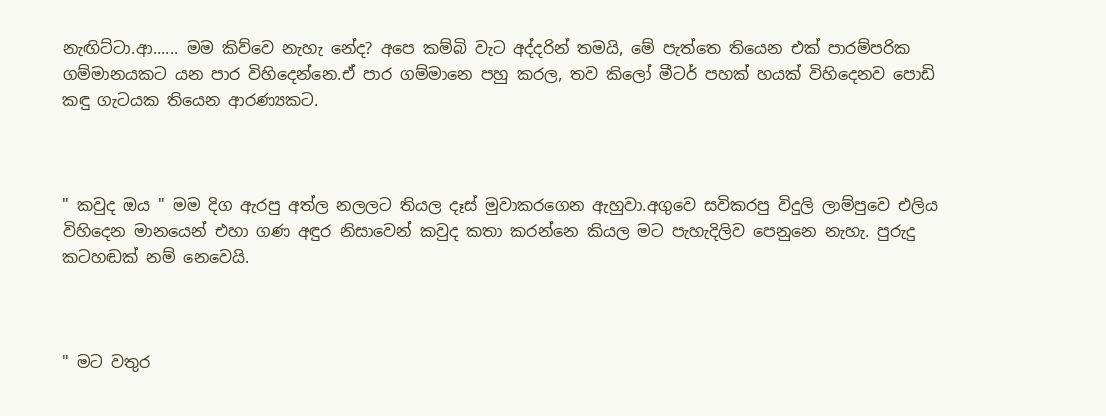නැඟිට්ටා.ආ...... මම කිව්වෙ නැහැ නේද? අපෙ කම්බි වැට අද්දරින් තමයි, මේ පැත්තෙ තියෙන එක් පාරම්පරික ගම්මානයකට යන පාර විහිදෙන්නෙ.ඒ පාර ගම්මානෙ පහු කරල, තව කිලෝ මීටර් පහක් හයක් විහිදෙනව පොඩි කඳු ගැටයක තියෙන ආරණ්‍යකට.



" කවුද ඔය " මම දිග ඇරපු අත්ල නලලට තියල දෑස් මුවාකරගෙන ඇහුවා.අගුවෙ සවිකරපු විදුලි ලාම්පුවෙ එලිය විහිදෙන මානයෙන් එහා ගණ අඳුර නිසාවෙන් කවුද කතා කරන්නෙ කියල මට පැහැදිලිව පෙනුනෙ නැහැ. පුරුදු කටහඬක් නම් නෙවෙයි.



" මට වතුර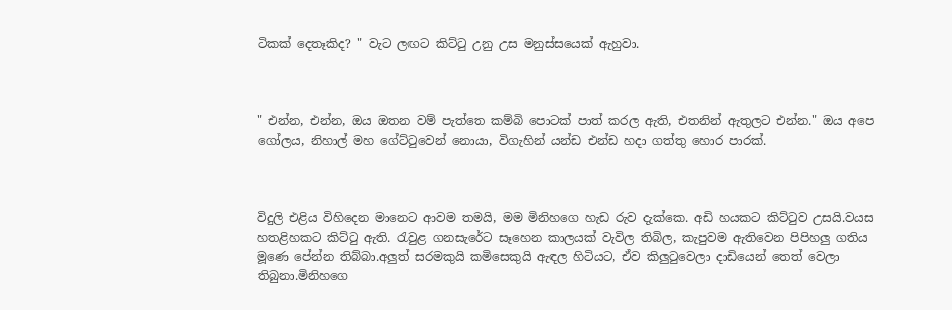ටිකක් දෙතෑකිද? " වැට ලඟට කිට්ටු උනු උස මනුස්සයෙක් ඇහුවා.



" එන්න, එන්න, ඔය ඔතන වම් පැත්තෙ කම්බි පොටක් පාත් කරල ඇති, එතනින් ඇතුලට එන්න." ඔය අපෙ ගෝලය, නිහාල් මහ ගේට්ටුවෙන් නොයා, විගැහින් යන්ඩ එන්ඩ හදා ගත්තු හොර පාරක්.



විදුලි එළිය විහිදෙන මානෙට ආවම තමයි, මම මිනිහගෙ හැඩ රුව දැක්කෙ. අඩි හයකට කිට්ටුව උසයි.වයස හතළිහකට කිට්ටු ඇති. රැවුළ ගනසැරේට සෑහෙන කාලයක් වැවිල තිබිල, කැපුවම ඇතිවෙන පිපිහලු ගතිය මූණෙ පේන්න තිබ්බා.අලුත් සරමකුයි කමිසෙකුයි ඇඳල හිටියට, ඒව කිලුටුවෙලා දාඩියෙන් තෙත් වෙලා තිබුනා.මිනිහගෙ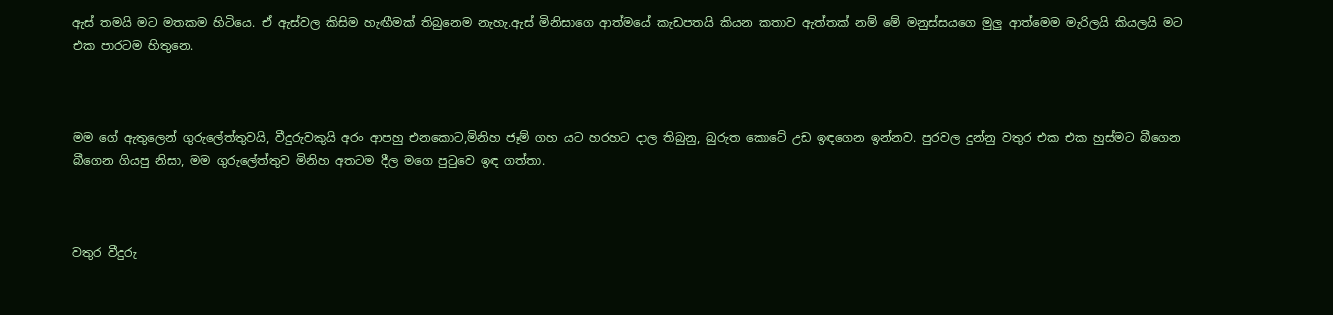ඇස් තමයි මට මතකම හිටියෙ. ඒ ඇස්වල කිසිම හැඟීමක් තිබුනෙම නැහැ.ඇස් මිනිසාගෙ ආත්මයේ කැඩපතයි කියන කතාව ඇත්තක් නම් මේ මනුස්සයගෙ මුලු ආත්මෙම මැරිලයි කියලයි මට එක පාරටම හිතුනෙ.



මම ගේ ඇතුලෙන් ගුරුලේත්තුවයි, වීදුරුවකුයි අරං ආපහු එනකොට,මිනිහ ජෑම් ගහ යට හරහට දාල තිබුනු, බුරුත කොටේ උඩ ඉඳගෙන ඉන්නව. පුරවල දුන්නු වතුර එක එක හුස්මට බීගෙන බීගෙන ගියපු නිසා, මම ගුරුලේත්තුව මිනිහ අතටම දීල මගෙ පුටුවෙ ඉඳ ගත්තා.



වතුර වීදුරු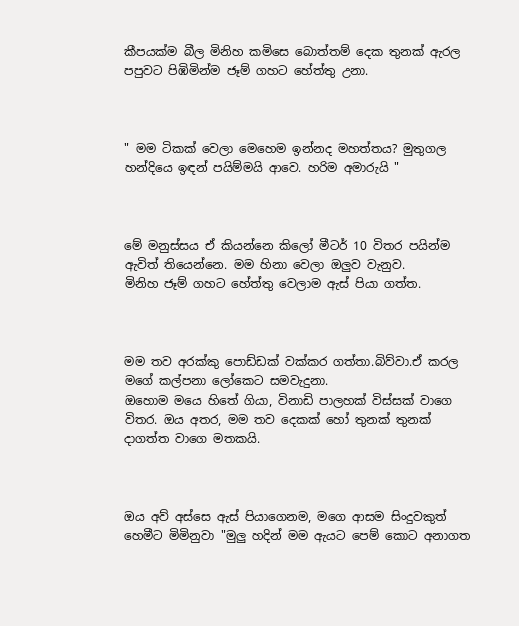කීපයක්ම බීල මිනිහ කමිසෙ බොත්තම් දෙක තුනක් ඇරල පපුවට පිඹිමින්ම ජෑම් ගහට හේත්තු උනා.



" මම ටිකක් වෙලා මෙහෙම ඉන්නද මහත්තය? මුතුගල හන්දියෙ ඉඳන් පයිම්මයි ආවෙ. හරිම අමාරුයි "



මේ මනුස්සය ඒ කියන්නෙ කිලෝ මීටර් 10 විතර පයින්ම ඇවිත් තියෙන්නෙ. මම හිනා වෙලා ඔලුව වැනුව.
මිනිහ ජෑම් ගහට හේත්තු වෙලාම ඇස් පියා ගත්ත.



මම තව අරක්කු පොඩ්ඩක් වක්කර ගත්තා.බිව්වා.ඒ කරල මගේ කල්පනා ලෝකෙට සමවැදුනා.
ඔහොම මයෙ හිතේ ගියා, විනාඩි පාලහක් විස්සක් වාගෙ විතර. ඔය අතර, මම තව දෙකක් හෝ තුනක් තුනක් දාගත්ත වාගෙ මතකයි.



ඔය අව් අස්සෙ ඇස් පියාගෙනම, මගෙ ආසම සිංදුවකුත් හෙමීට මිමිනුවා "මුලු හදින් මම ඇයට පෙම් කොට අනාගත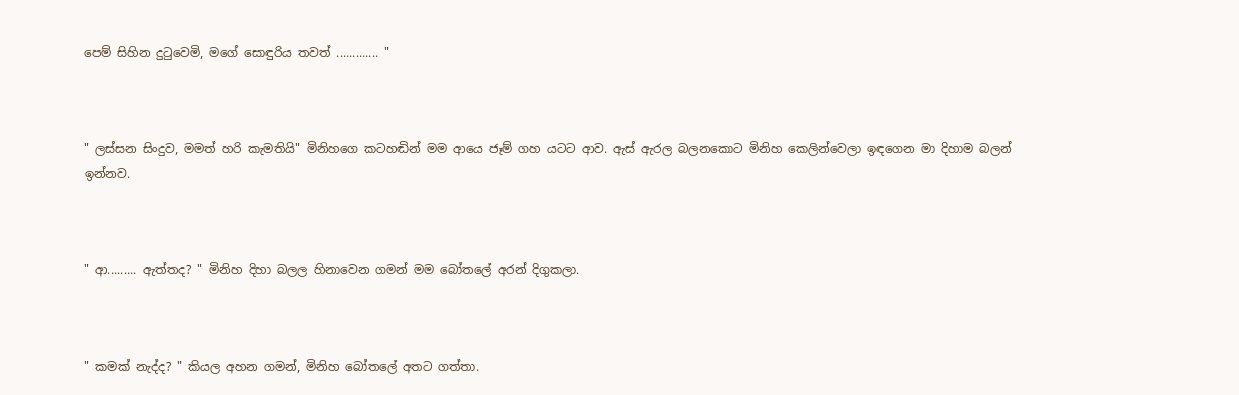පෙම් සිහින දුටුවෙමි, මගේ සොඳුරිය තවත් ............. "



" ලස්සන සිංදුව, මමත් හරි කැමතියි" මිනිහගෙ කටහඬින් මම ආයෙ ජෑම් ගහ යටට ආව. ඇස් ඇරල බලනකොට මිනිහ කෙලින්වෙලා ඉඳගෙන මා දිහාම බලන් ඉන්නව.



" ආ......... ඇත්තද? " මිනිහ දිහා බලල හිනාවෙන ගමන් මම බෝතලේ අරන් දිගුකලා.



" කමක් නැද්ද? " කියල අහන ගමන්, මිනිහ බෝතලේ අතට ගත්තා.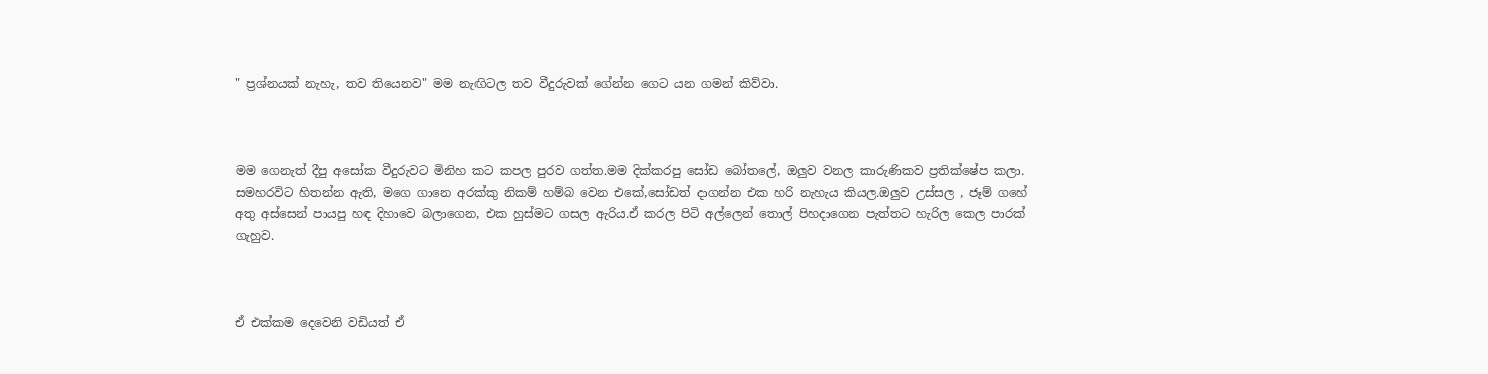" ප්‍රශ්නයක් නැහැ, තව තියෙනව" මම නැඟිටල තව වීදුරුවක් ගේන්න ගෙට යන ගමන් කිව්වා.



මම ගෙනැත් දීපු අසෝක වීදුරුවට මිනිහ කට කපල පුරව ගත්ත.මම දික්කරපු සෝඩ බෝතලේ, ඔලුව වනල කාරුණිකව ප්‍රතික්ෂේප කලා. සමහරවිට හිතන්න ඇති, මගෙ ගානෙ අරක්කු නිකම් හම්බ වෙන එකේ,සෝඩත් දාගන්න එක හරි නැහැය කියල.ඔලුව උස්සල , ජෑම් ගහේ අතු අස්සෙන් පායපු හඳ දිහාවෙ බලාගෙන, එක හුස්මට ගසල ඇරිය.ඒ කරල පිටි අල්ලෙන් තොල් පිහදාගෙන පැත්තට හැරිල කෙල පාරක් ගැහුව.



ඒ එක්කම දෙවෙනි වඩියත් ඒ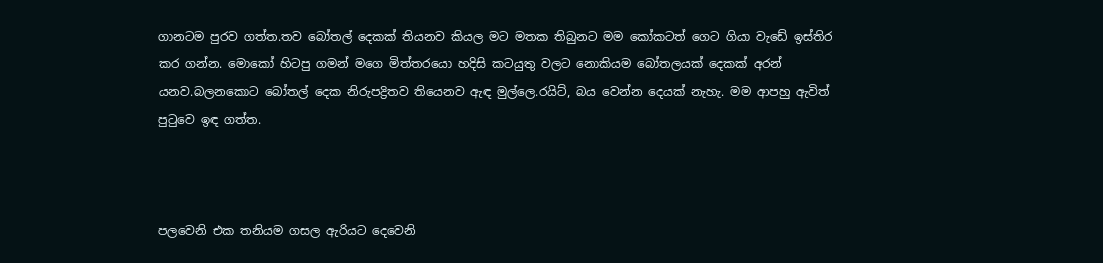ගානටම පුරව ගත්ත.තව බෝතල් දෙකක් තියනව කියල මට මතක තිබුනට මම කෝකටත් ගෙට ගියා වැඩේ ඉස්තිර කර ගන්න. මොකෝ හිටපු ගමන් මගෙ මිත්තරයො හදිසි කටයුතු වලට නොකියම බෝතලයක් දෙකක් අරන් යනව.බලනකොට බෝතල් දෙක නිරුපද්‍රිතව තියෙනව ඇඳ මුල්ලෙ.රයිට්, බය වෙන්න දෙයක් නැහැ. මම ආපහු ඇවිත් පුටුවෙ ඉඳ ගත්ත.



පලවෙනි එක තනියම ගසල ඇරියට දෙවෙනි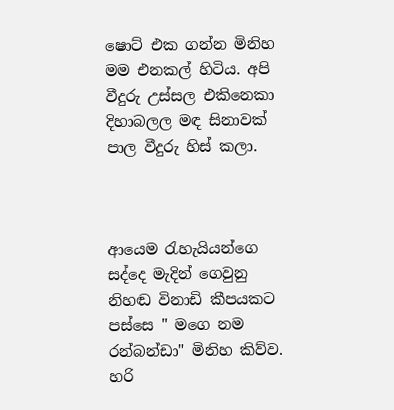ෂොට් එක ගන්න මිනිහ මම එනකල් හිටිය. අපි වීදුරු උස්සල එකිනෙකා දිහාබලල මඳ සිනාවක් පාල වීදුරු හිස් කලා.



ආයෙම රැහැයියන්ගෙ සද්දෙ මැදින් ගෙවුනු නිහඬ විනාඩි කීපයකට පස්සෙ " මගෙ නම රන්බන්ඩා" මිනිහ කිව්ව.
හරි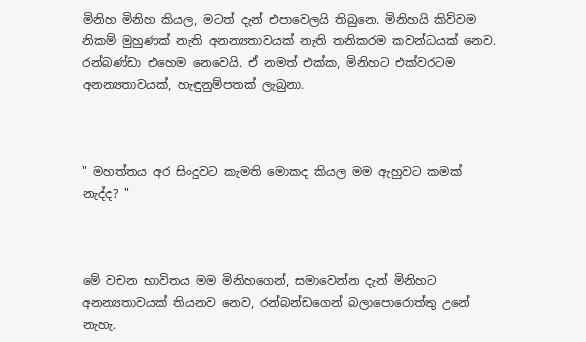මිනිහ මිනිහ කියල, මටත් දැන් එපාවෙලයි තිබුනෙ. මිනිහයි කිව්වම නිකම් මුහුණක් නැති අනන්‍යතාවයක් නැති තනිකරම කවන්ධයක් නෙව. රන්බණ්ඩා එහෙම නෙවෙයි. ඒ නමත් එක්ක, මිනිහට එක්වරටම අනන්‍යතාවයක්, හැඳුනුම්පතක් ලැබුනා.



" මහත්තය අර සිංදුවට කැමති මොකද කියල මම ඇහුවට කමක් නැද්ද? "



මේ වචන භාවිතය මම මිනිහගෙන්, සමාවෙන්න දැන් මිනිහට අනන්‍යතාවයක් තියනව නෙව, රන්බන්ඩගෙන් බලාපොරොත්තු උනේ නැහැ.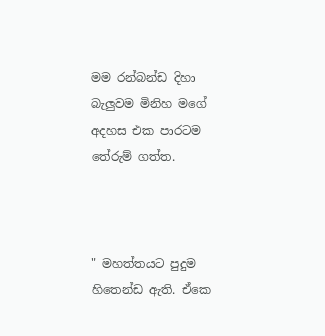මම රන්බන්ඩ දිහා බැලුවම මිනිහ මගේ අදහස එක පාරටම තේරුම් ගත්ත.



" මහත්තයට පුදුම හිතෙන්ඩ ඇති. ඒකෙ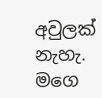අවුලක් නැහැ. මගෙ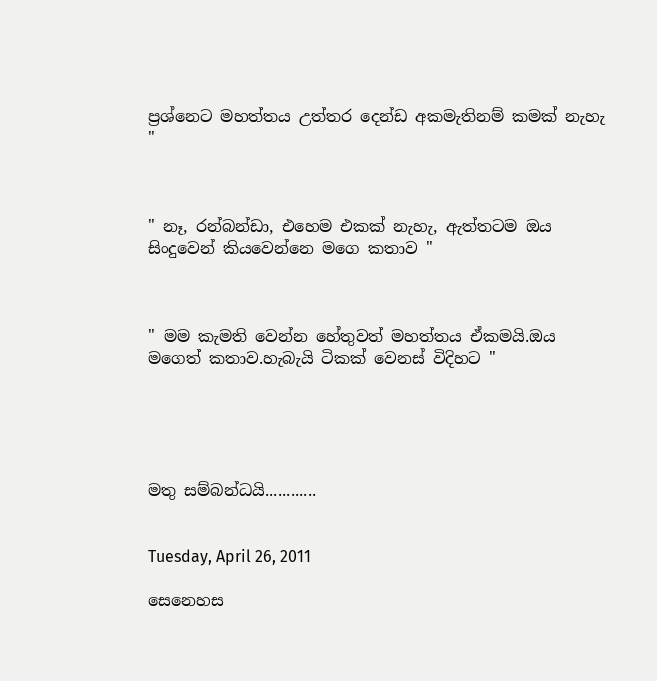ප්‍රශ්නෙට මහත්තය උත්තර දෙන්ඩ අකමැතිනම් කමක් නැහැ "



" නෑ, රන්බන්ඩා, එහෙම එකක් නැහැ, ඇත්තටම ඔය සිංදුවෙන් කියවෙන්නෙ මගෙ කතාව "



" මම කැමති වෙන්න හේතුවත් මහත්තය ඒකමයි.ඔය මගෙත් කතාව.හැබැයි ටිකක් වෙනස් විදිහට "





මතු සම්බන්ධයි............


Tuesday, April 26, 2011

සෙනෙහස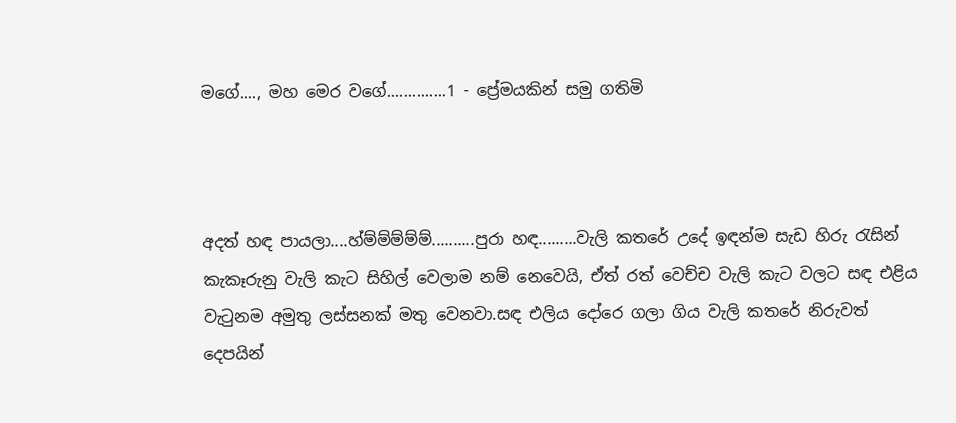මගේ...., මහ මෙර වගේ..............1 - ප්‍රේමයකින් සමු ගතිමි



අදත් හඳ පායලා....හ්ම්ම්ම්ම්ම්..........පුරා හඳ.........වැලි කතරේ උදේ ඉඳන්ම සැඩ හිරු රැසින් කැකෑරුනු වැලි කැට සිහිල් වෙලාම නම් නෙවෙයි, ඒත් රත් වෙච්ච වැලි කැට වලට සඳ එළිය වැටුනම අමුතු ලස්සනක් මතු වෙනවා.සඳ එලිය දෝරෙ ගලා ගිය වැලි කතරේ නිරුවත් දෙපයින්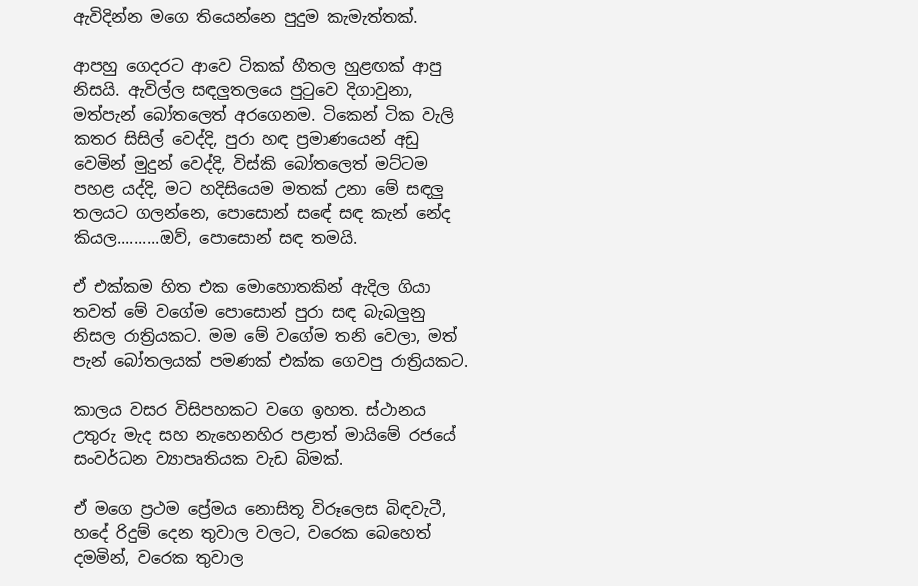ඇවිදින්න මගෙ තියෙන්නෙ පුදුම කැමැත්තක්.

ආපහු ගෙදරට ආවෙ ටිකක් හීතල හුළඟක් ආපු නිසයි. ඇවිල්ල සඳලුතලයෙ පුටුවෙ දිගාවුනා, මත්පැන් බෝතලෙත් අරගෙනම. ටිකෙන් ටික වැලි කතර සිසිල් වෙද්දි, පුරා හඳ ප්‍රමාණයෙන් අඩු වෙමින් මුදුන් වෙද්දි, විස්කි බෝතලෙත් මට්ටම පහළ යද්දි, මට හදිසියෙම මතක් උනා මේ සඳලු තලයට ගලන්නෙ, පොසොන් සඳේ සඳ කැන් නේද කියල..........ඔව්, පොසොන් සඳ තමයි.

ඒ එක්කම හිත එක මොහොතකින් ඇදිල ගියා තවත් මේ වගේම පොසොන් පුරා සඳ බැබලුනු නිසල රාත්‍රියකට. මම මේ වගේම තනි වෙලා, මත් පැන් බෝතලයක් පමණක් එක්ක ගෙවපු රාත්‍රියකට.

කාලය වසර විසිපහකට වගෙ ඉහත. ස්ථානය උතුරු මැද සහ නැහෙනහිර පළාත් මායිමේ රජයේ සංවර්ධන ව්‍යාපෘතියක වැඩ බිමක්.

ඒ මගෙ ප්‍රථම ප්‍රේමය නොසිතූ විරූලෙස බිඳවැටී, හදේ රිදුම් දෙන තුවාල වලට, වරෙක බෙහෙත් දමමින්, වරෙක තුවාල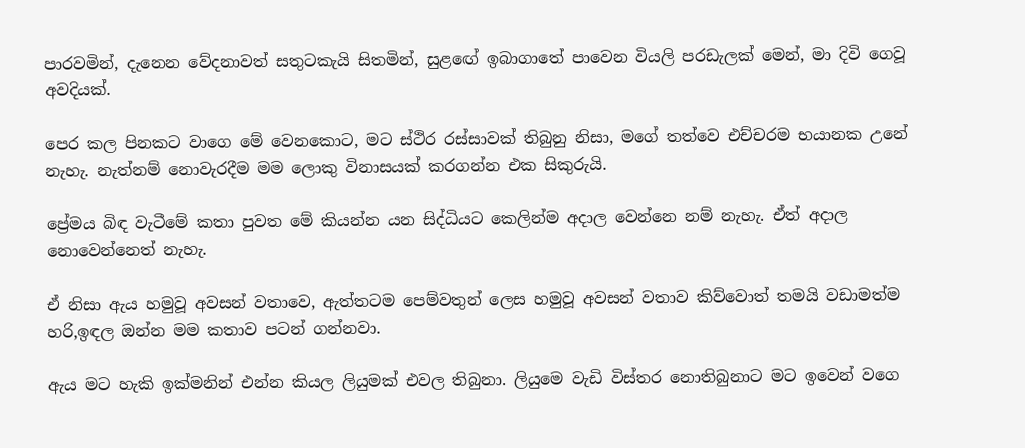පාරවමින්, දැනෙන වේදනාවත් සතුටකැයි සිතමින්, සුළඟේ ඉබාගාතේ පාවෙන වියලි පරඩැලක් මෙන්, මා දිවි ගෙවූ අවදියක්.

පෙර කල පිනකට වාගෙ මේ වෙනකොට, මට ස්ථිර රස්සාවක් තිබුනු නිසා, මගේ තත්වෙ එච්චරම භයානක උනේ නැහැ. නැත්නම් නොවැරදීම මම ලොකු විනාසයක් කරගන්න එක සිකුරුයි.

ප්‍රේමය බිඳ වැටීමේ කතා පුවත මේ කියන්න යන සිද්ධියට කෙලින්ම අදාල වෙන්නෙ නම් නැහැ. ඒත් අදාල නොවෙන්නෙත් නැහැ.

ඒ නිසා ඇය හමුවූ අවසන් වතාවෙ, ඇත්තටම පෙම්වතුන් ලෙස හමුවූ අවසන් වතාව කිව්වොත් තමයි වඩාමත්ම හරි,ඉඳල ඔන්න මම කතාව පටන් ගන්නවා.

ඇය මට හැකි ඉක්මනින් එන්න කියල ලියුමක් එවල තිබුනා. ලියුමෙ වැඩි විස්තර නොතිබුනාට මට ඉවෙන් වගෙ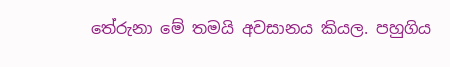තේරුනා මේ තමයි අවසානය කියල. පහුගිය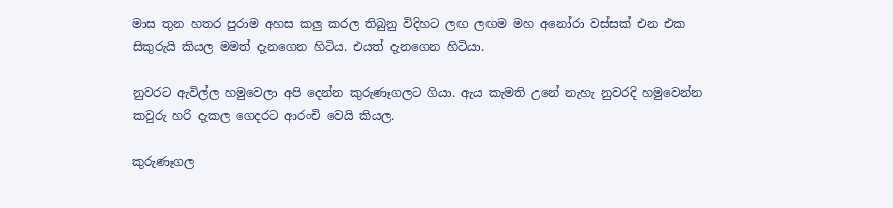මාස තුන හතර පුරාම අහස කලු කරල තිබුනු විදිහට ලඟ ලඟම මහ අනෝරා වස්සක් එන එක සිකුරුයි කියල මමත් දැනගෙන හිටිය. එයත් දැනගෙන හිටියා.

නුවරට ඇවිල්ල හමුවෙලා අපි දෙන්න කුරුණෑගලට ගියා. ඇය කැමති උනේ නැහැ නුවරදි හමුවෙන්න කවුරු හරි දැකල ගෙදරට ආරංචි වෙයි කියල.

කුරුණෑගල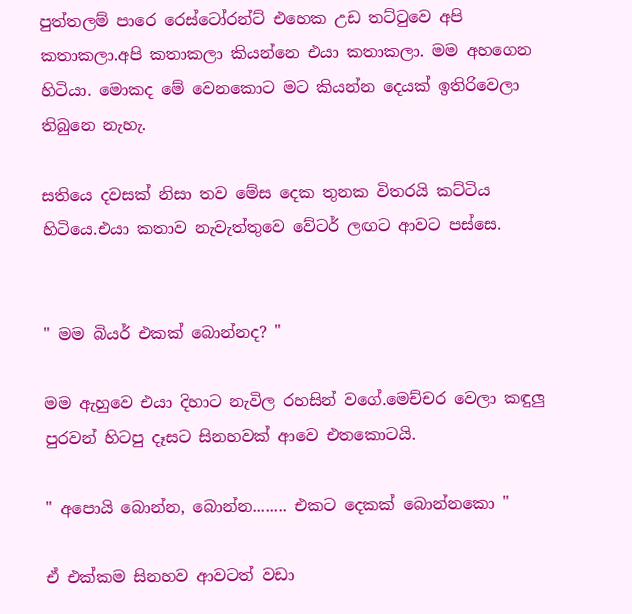පුත්තලම් පාරෙ රෙස්ටෝරන්ට් එහෙක උඩ තට්ටුවෙ අපි කතාකලා.අපි කතාකලා කියන්නෙ එයා කතාකලා. මම අහගෙන හිටියා. මොකද මේ වෙනකොට මට කියන්න දෙයක් ඉතිරිවෙලා තිබුනෙ නැහැ.

සතියෙ දවසක් නිසා තව මේස දෙක තුනක විතරයි කට්ටිය හිටියෙ.එයා කතාව නැවැත්තුවෙ වේටර් ලඟට ආවට පස්සෙ.


" මම බියර් එකක් බොන්නද? "

මම ඇහුවෙ එයා දිහාට නැවිල රහසින් වගේ.මෙච්චර වෙලා කඳුලු පුරවන් හිටපු දෑසට සිනහවක් ආවෙ එතකොටයි.

" අපොයි බොන්න, බොන්න........ එකට දෙකක් බොන්නකො "

ඒ එක්කම සිනහව ආවටත් වඩා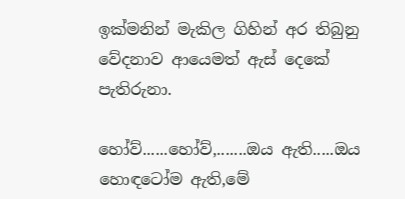ඉක්මනින් මැකිල ගිහින් අර තිබුනු වේදනාව ආයෙමත් ඇස් දෙකේ පැතිරුනා.

හෝව්......හෝව්,.......ඔය ඇති.....ඔය හොඳටෝම ඇති,මේ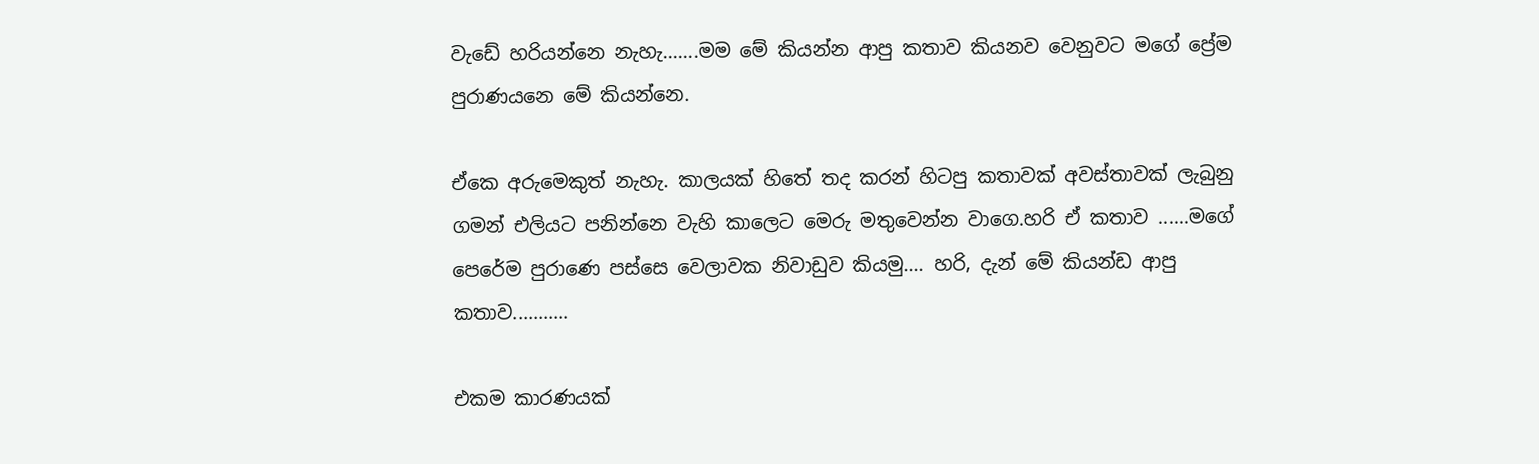වැඩේ හරියන්නෙ නැහැ.......මම මේ කියන්න ආපු කතාව කියනව වෙනුවට මගේ ප්‍රේම පුරාණයනෙ මේ කියන්නෙ.

ඒකෙ අරුමෙකුත් නැහැ. කාලයක් හිතේ තද කරන් හිටපු කතාවක් අවස්තාවක් ලැබුනු ගමන් එලියට පනින්නෙ වැහි කාලෙට මෙරු මතුවෙන්න වාගෙ.හරි ඒ කතාව ......මගේ පෙරේම පුරාණෙ පස්සෙ වෙලාවක නිවාඩුව කියමු.... හරි, දැන් මේ කියන්ඩ ආපු කතාව...........

එකම කාරණයක්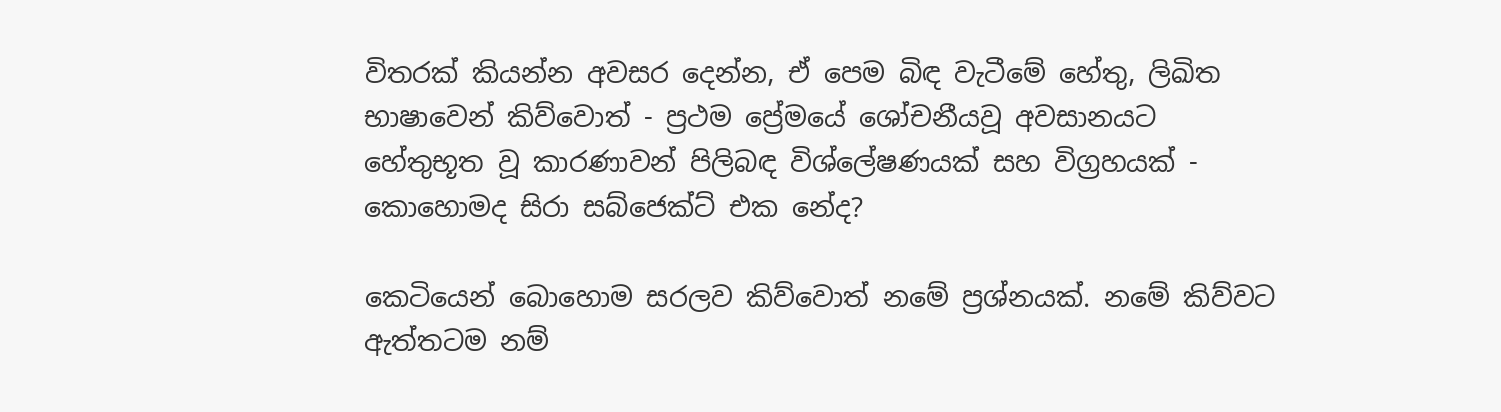විතරක් කියන්න අවසර දෙන්න, ඒ පෙම බිඳ වැටීමේ හේතු, ලිඛිත භාෂාවෙන් කිව්වොත් - ප්‍රථම ප්‍රේමයේ ශෝචනීයවූ අවසානයට හේතුභූත වූ කාරණාවන් පිලිබඳ විශ්ලේෂණයක් සහ විග්‍රහයක් - කොහොමද සිරා සබ්ජෙක්ට් එක නේද?

කෙටියෙන් බොහොම සරලව කිව්වොත් නමේ ප්‍රශ්නයක්. නමේ කිව්වට ඇත්තටම නම්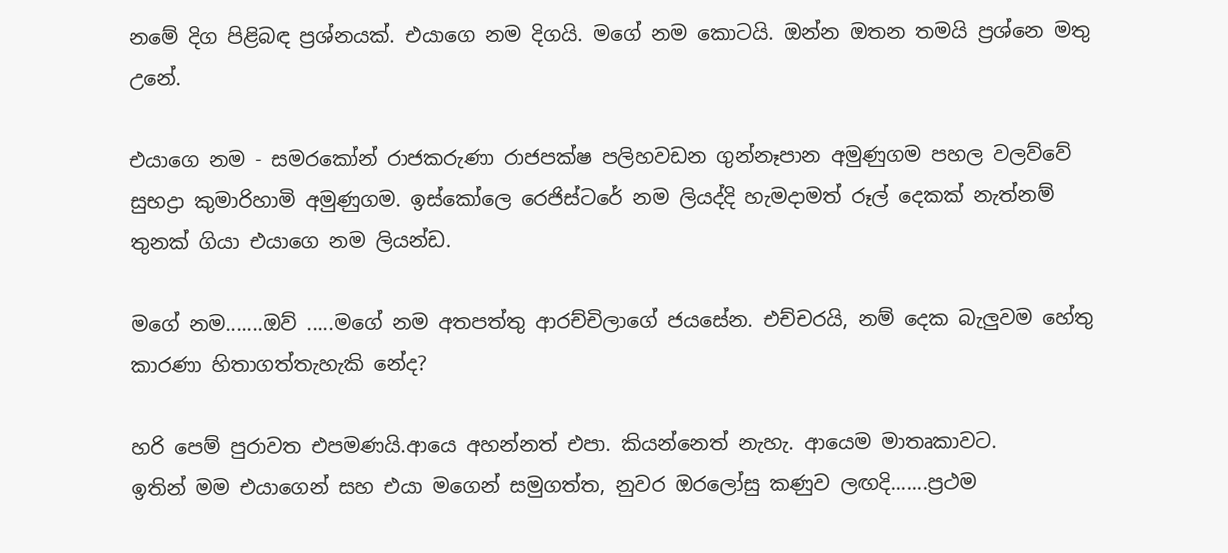නමේ දිග පිළිබඳ ප්‍රශ්නයක්. එයාගෙ නම දිගයි. මගේ නම කොටයි. ඔන්න ඔතන තමයි ප්‍රශ්නෙ මතු උනේ.

එයාගෙ නම - සමරකෝන් රාජකරුණා රාජපක්ෂ පලිහවඩන ගුන්නෑපාන අමුණුගම පහල වලව්වේ සුභද්‍රා කුමාරිහාමි අමුණුගම. ඉස්කෝලෙ රෙජිස්ටරේ නම ලියද්දි හැමදාමත් රූල් දෙකක් නැත්නම් තුනක් ගියා එයාගෙ නම ලියන්ඩ.

මගේ නම.......ඔව් .....මගේ නම අතපත්තු ආරච්චිලාගේ ජයසේන. එච්චරයි, නම් දෙක බැලුවම හේතු කාරණා හිතාගත්තැහැකි නේද?

හරි පෙම් පුරාවත එපමණයි.ආයෙ අහන්නත් එපා. කියන්නෙත් නැහැ. ආයෙම මාතෘකාවට.
ඉතින් මම එයාගෙන් සහ එයා මගෙන් සමුගත්ත, නුවර ඔරලෝසු කණුව ලඟදි.......ප්‍රථම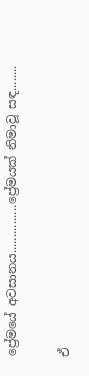ප්‍රේමයේ අවසානය...............ප්‍රේමයක් නිමාවූ සඳ........

ඒ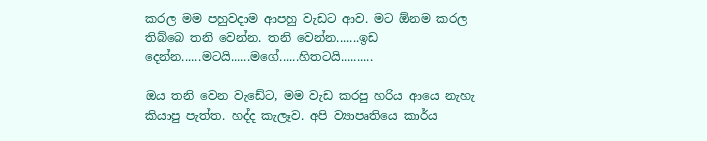කරල මම පහුවදාම ආපහු වැඩට ආව. මට ඕනම කරල තිබ්බෙ තනි වෙන්න. තනි වෙන්න.......ඉඩ දෙන්න......මටයි......මගේ......හිතටයි..........

ඔය තනි වෙන වැඩේට, මම වැඩ කරපු හරිය ආයෙ නැහැ කියාපු පැත්ත. හද්ද කැලෑව. අපි ව්‍යාපෘතියෙ කාර්ය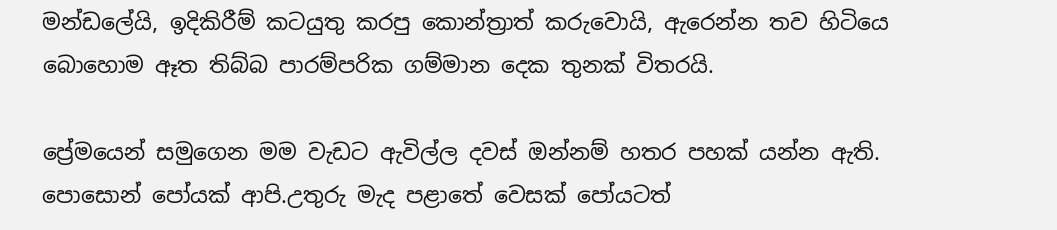මන්ඩලේයි, ඉදිකිරීම් කටයුතු කරපු කොන්ත්‍රාත් කරුවොයි, ඇරෙන්න තව හිටියෙ බොහොම ඈත තිබ්බ පාරම්පරික ගම්මාන දෙක තුනක් විතරයි.

ප්‍රේමයෙන් සමුගෙන මම වැඩට ඇවිල්ල දවස් ඔන්නම් හතර පහක් යන්න ඇති. පොසොන් පෝයක් ආපි.උතුරු මැද පළාතේ වෙසක් පෝයටත්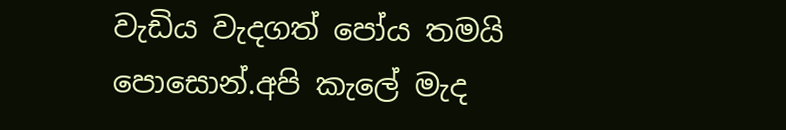වැඩිය වැදගත් පෝය තමයි පොසොන්.අපි කැලේ මැද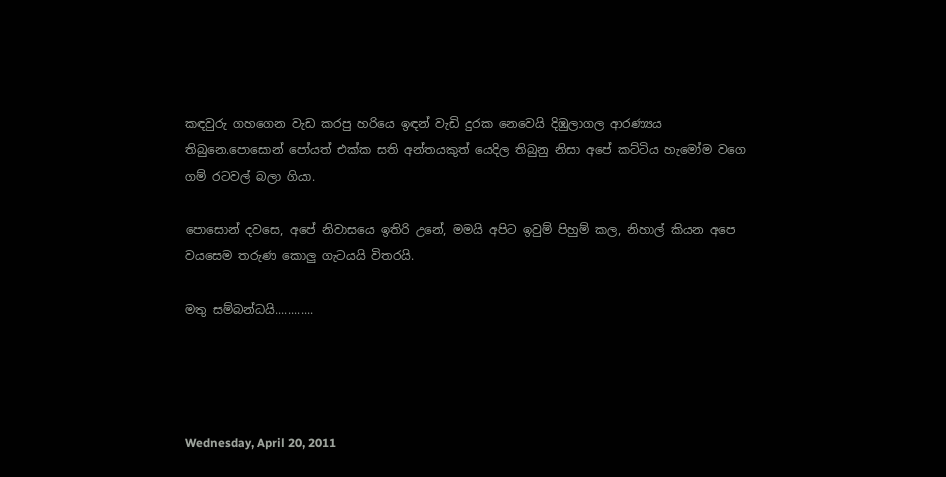කඳවුරු ගහගෙන වැඩ කරපු හරියෙ ඉඳන් වැඩි දුරක නෙවෙයි දිඹුලාගල ආරණ්‍යය තිබුනෙ.පොසොන් පෝයත් එක්ක සති අන්තයකුත් යෙදිල තිබුනු නිසා අපේ කට්ටිය හැමෝම වගෙ ගම් රටවල් බලා ගියා.

පොසොන් දවසෙ, අපේ නිවාසයෙ ඉතිරි උනේ, මමයි අපිට ඉවුම් පිහුම් කල, නිහාල් කියන අපෙ වයසෙම තරුණ කොලු ගැටයයි විතරයි.

මතු සම්බන්ධයි............




Wednesday, April 20, 2011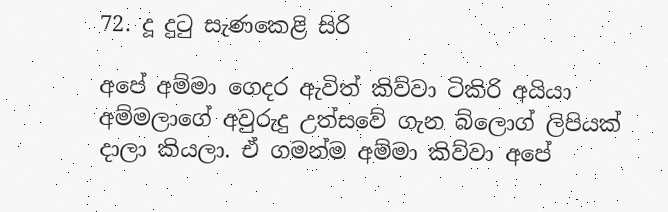72. දූ දුටු සැණකෙළි සිරි

අපේ අම්මා ගෙදර ඇවිත් කිව්වා ටිකිරි අයියා අම්මලාගේ අවුරුදු උත්සවේ ගැන බ්ලොග් ලිපියක් දාලා කියලා. ඒ ගමන්ම අම්මා කිව්වා අපේ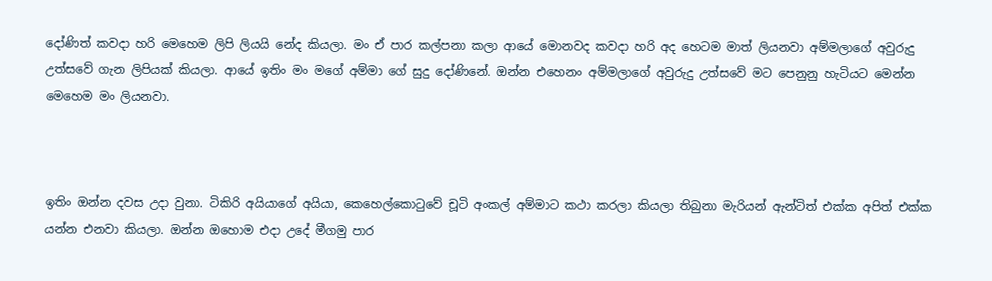දෝණිත් කවදා හරි මෙහෙම ලිපි ලියයි නේද කියලා. මං ඒ පාර කල්පනා කලා ආයේ මොනවද කවදා හරි අද හෙටම මාත් ලියනවා අම්මලාගේ අවුරුදු උත්සවේ ගැන ලිපියක් කියලා. ආයේ ඉතිං මං මගේ අම්මා ගේ සුදු දෝණිනේ. ඔන්න එහෙනං අම්මලාගේ අවුරුදු උත්සවේ මට පෙනුනු හැටියට මෙන්න මෙහෙම මං ලියනවා.



ඉතිං ඔන්න දවස උදා වුනා. ටිකිරි අයියාගේ අයියා, කෙහෙල්කොටුවේ චූටි අංකල් අම්මාට කථා කරලා කියලා තිබුනා මැරියන් ඇන්ටිත් එක්ක අපිත් එක්ක යන්න එනවා කියලා. ඔන්න ඔහොම එදා උදේ මීගමු පාර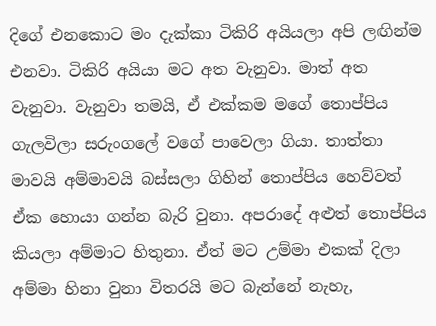දිගේ එනකොට මං දැක්කා ටිකිරි අයියලා අපි ලඟින්ම එනවා. ටිකිරි අයියා මට අත වැනුවා. මාත් අත වැනුවා. වැනුවා තමයි, ඒ එක්කම මගේ තොප්පිය ගැලවිලා සරුංගලේ වගේ පාවෙලා ගියා. තාත්තා මාවයි අම්මාවයි බස්සලා ගිහින් තොප්පිය හෙව්වත් ඒක හොයා ගන්න බැරි වුනා. අපරාදේ අළුත් තොප්පිය කියලා අම්මාට හිතුනා. ඒත් මට උම්මා එකක් දිලා අම්මා හිනා වුනා විතරයි මට බැන්නේ නැහැ,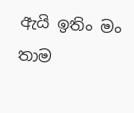ඇයි ඉතිං මං තාම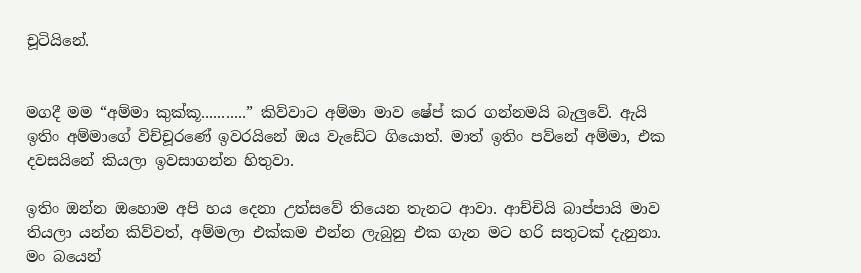චූටියිනේ.


මගදී මම “අම්මා කුක්කූ...........” කිව්වාට අම්මා මාව ෂේප් කර ගන්නමයි බැලුවේ. ඇයි ඉතිං අම්මාගේ විච්චූරණේ ඉවරයිනේ ඔය වැඩේට ගියොත්. මාත් ඉතිං පව්නේ අම්මා, එක දවසයිනේ කියලා ඉවසාගන්න හිතුවා.

ඉතිං ඔන්න ඔහොම අපි හය දෙනා උත්සවේ තියෙන තැනට ආවා. ආච්චියි බාප්පායි මාව තියලා යන්න කිව්වත්, අම්මලා එක්කම එන්න ලැබුනු එක ගැන මට හරි සතුටක් දැනුනා. මං බයෙන්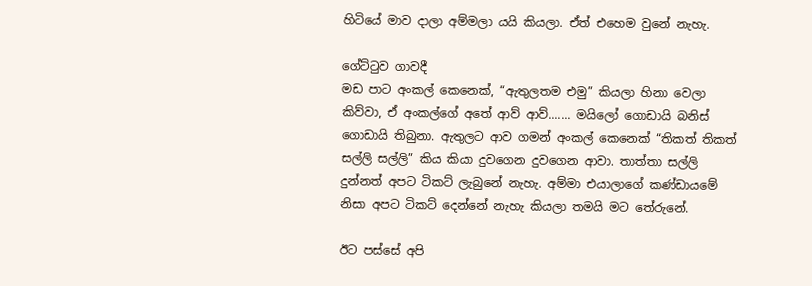හිටියේ මාව දාලා අම්මලා යයි කියලා. ඒත් එහෙම වුනේ නැහැ.

ගේට්ටුව ගාවදී
මඩ පාට අංකල් කෙනෙක්, “ඇතුලතම එමු” කියලා හිනා වෙලා කිව්වා, ඒ අංකල්ගේ අතේ ආව් ආව්....... මයිලෝ ගොඩායි බනිස් ගොඩායි තිබුනා. ඇතුලට ආව ගමන් අංකල් කෙනෙක් “තිකත් තිකත් සල්ලි සල්ලි” කිය කියා දුවගෙන දුවගෙන ආවා. තාත්තා සල්ලි දුන්නත් අපට ටිකට් ලැබුනේ නැහැ. අම්මා එයාලාගේ කණ්ඩායමේ නිසා අපට ටිකට් දෙන්නේ නැහැ කියලා තමයි මට තේරුනේ.

ඊට පස්සේ අපි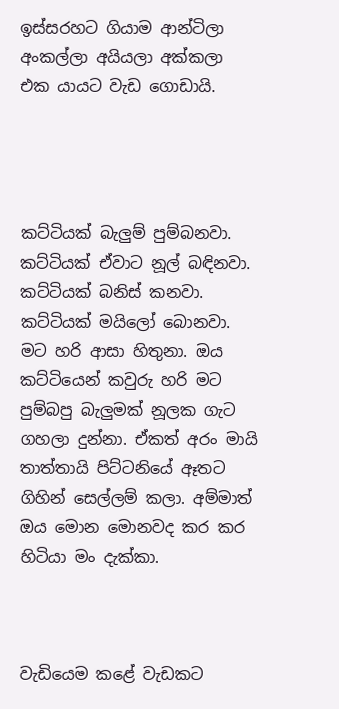ඉස්සරහට ගියාම ආන්ටිලා අංකල්ලා අයියලා අක්කලා එක යායට වැඩ ගොඩායි.




කට්ටියක් බැලුම් පුම්බනවා. කට්ටියක් ඒවාට නූල් බඳිනවා. කට්ටියක් බනිස් කනවා. කට්ටියක් මයිලෝ බොනවා. මට හරි ආසා හිතුනා. ඔය කට්ටියෙන් කවුරු හරි මට පුම්බපු බැලුමක් නූලක ගැට ගහලා දුන්නා. ඒකත් අරං මායි තාත්තායි පිට්ටනියේ ඈතට ගිහින් සෙල්ලම් කලා. අම්මාත් ඔය මොන මොනවද කර කර හිටියා මං දැක්කා.



වැඩියෙම කළේ වැඩකට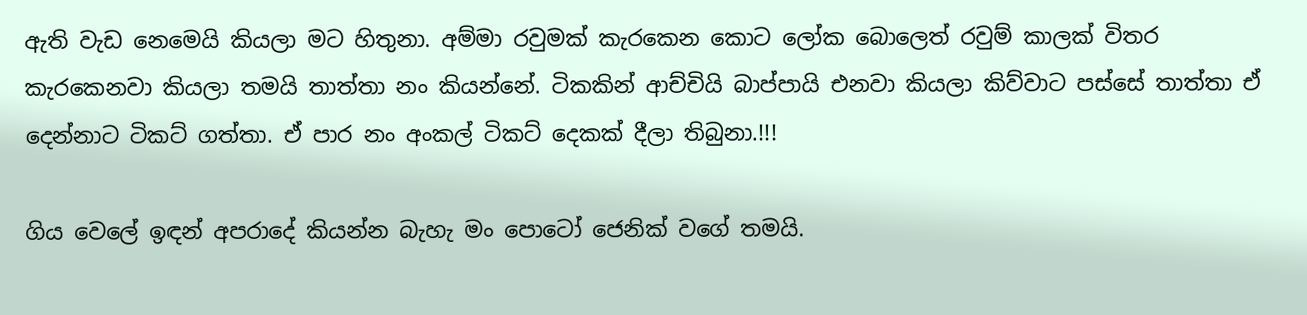ඇති වැඩ නෙමෙයි කියලා මට හිතුනා. අම්මා රවුමක් කැරකෙන කොට ලෝක බොලෙත් රවුම් කාලක් විතර කැරකෙනවා කියලා තමයි තාත්තා නං කියන්නේ. ටිකකින් ආච්චියි බාප්පායි එනවා කියලා කිව්වාට පස්සේ තාත්තා ඒ දෙන්නාට ටිකට් ගත්තා. ඒ පාර නං අංකල් ටිකට් දෙකක් දීලා තිබුනා.!!!

ගිය වෙලේ ඉඳන් අපරාදේ කියන්න බැහැ මං පොටෝ ජෙනික් වගේ තමයි.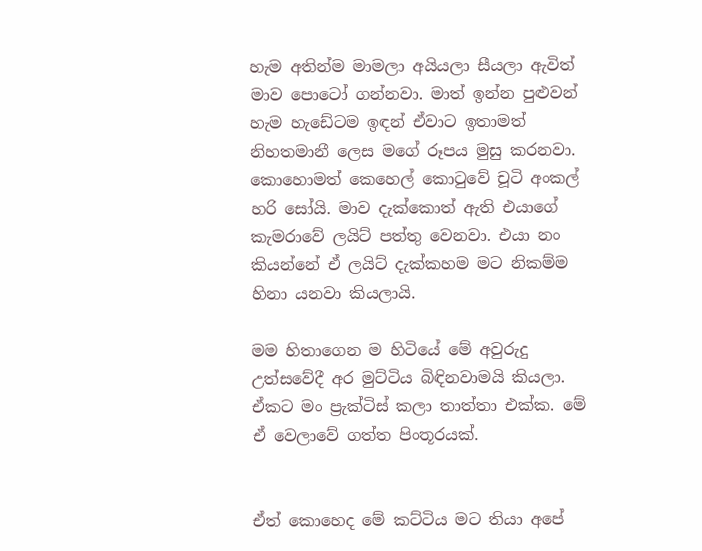හැම අතින්ම මාමලා අයියලා සීයලා ඇවිත් මාව පොටෝ ගන්නවා. මාත් ඉන්න පුළුවන් හැම හැඩේටම ඉඳන් ඒවාට ඉතාමත් නිහතමානී ලෙස මගේ රූපය මුසු කරනවා. කොහොමත් කෙහෙල් කොටුවේ චූටි අංකල් හරි සෝයි. මාව දැක්කොත් ඇති එයාගේ කැමරාවේ ලයිට් පත්තු වෙනවා. එයා නං කියන්නේ ඒ ලයිට් දැක්කහම මට නිකම්ම හිනා යනවා කියලායි.

මම හිතාගෙන ම හිටියේ මේ අවුරුදු උත්සවේදී අර මුට්ටිය බිඳිනවාමයි කියලා. ඒකට මං ප්‍රැක්ටිස් කලා තාත්තා එක්ක. මේ ඒ වෙලාවේ ගත්ත පිංතූරයක්.


ඒත් කොහෙද මේ කට්ටිය මට තියා අපේ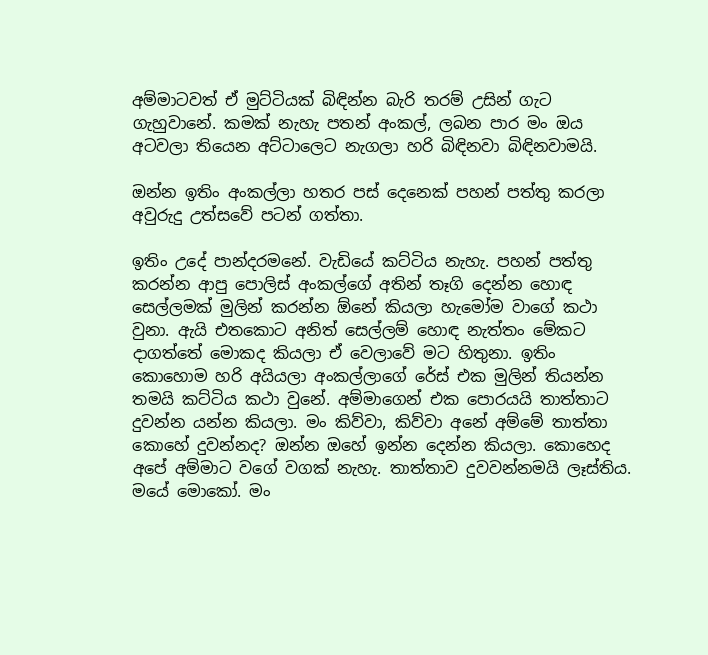අම්මාටවත් ඒ මුට්ටියක් බිඳින්න බැරි තරම් උසින් ගැට ගැහුවානේ. කමක් නැහැ පතන් අංකල්, ලබන පාර මං ඔය අටවලා තියෙන අට්ටාලෙට නැගලා හරි බිඳිනවා බිඳිනවාමයි.

ඔන්න ඉතිං අංකල්ලා හතර පස් දෙනෙක් පහන් පත්තු කරලා අවුරුදු උත්සවේ පටන් ගත්තා.

ඉතිං උදේ පාන්දරමනේ. වැඩියේ කට්ටිය නැහැ. පහන් පත්තු කරන්න ආපු පොලිස් අංකල්ගේ අතින් තෑගි දෙන්න හොඳ සෙල්ලමක් මුලින් කරන්න ඕනේ කියලා හැමෝම වාගේ කථා වුනා. ඇයි එතකොට අනිත් සෙල්ලම් හොඳ නැත්තං මේකට දාගත්තේ මොකද කියලා ඒ වෙලාවේ මට හිතුනා. ඉතිං කොහොම හරි අයියලා අංකල්ලාගේ රේස් එක මුලින් තියන්න තමයි කට්ටිය කථා වුනේ. අම්මාගෙන් එක පොරයයි තාත්තාට දුවන්න යන්න කියලා. මං කිව්වා, කිව්වා අනේ අම්මේ තාත්තා කොහේ දුවන්නද? ඔන්න ඔහේ ඉන්න දෙන්න කියලා. කොහෙද අපේ අම්මාට වගේ වගක් නැහැ. තාත්තාව දුවවන්නමයි ලෑස්තිය. මයේ මොකෝ. මං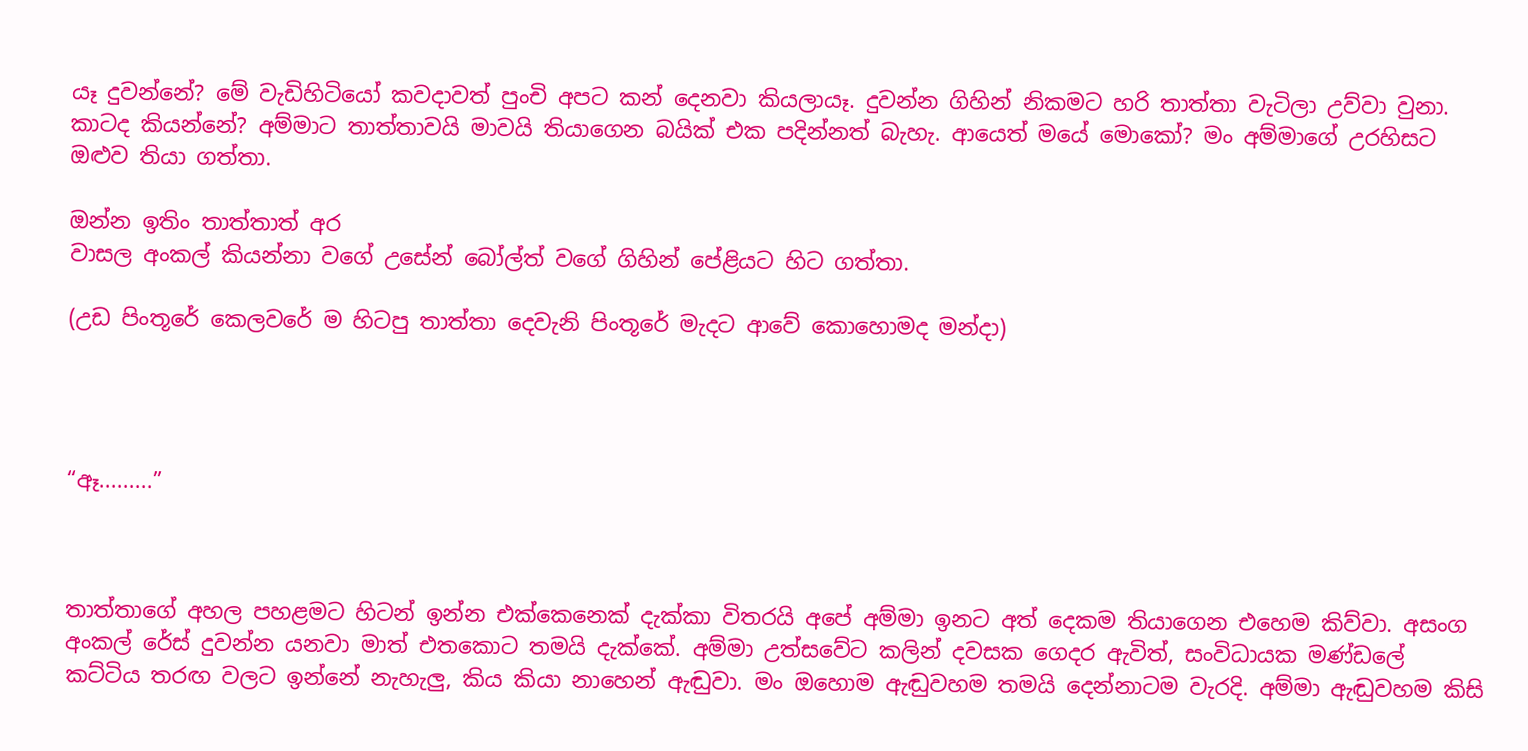යෑ දුවන්නේ? මේ වැඩිහිටියෝ කවදාවත් පුංචි අපට කන් දෙනවා කියලායෑ. දුවන්න ගිහින් නිකමට හරි තාත්තා වැටිලා උව්වා වුනා. කාටද කියන්නේ? අම්මාට තාත්තාවයි මාවයි තියාගෙන බයික් එක පදින්නත් බැහැ. ආයෙත් මයේ මොකෝ? මං අම්මාගේ උරහිසට ඔළුව තියා ගත්තා.

ඔන්න ඉතිං තාත්තාත් අර
වාසල අංකල් කියන්නා වගේ උසේන් බෝල්ත් වගේ ගිහින් පේළියට හිට ගත්තා.

(උඩ පිංතූරේ කෙලවරේ ම හිටපු තාත්තා දෙවැනි පිංතූරේ මැදට ආවේ කොහොමද මන්දා)




“ඈ.........”



තාත්තාගේ අහල පහළමට හිටන් ඉන්න එක්කෙනෙක් දැක්කා විතරයි අපේ අම්මා ඉනට අත් දෙකම තියාගෙන එහෙම කිව්වා. අසංග අංකල් රේස් දුවන්න යනවා මාත් එතකොට තමයි දැක්කේ. අම්මා උත්සවේට කලින් දවසක ගෙදර ඇවිත්, සංවිධායක මණ්ඩලේ කට්ටිය තරඟ වලට ඉන්නේ නැහැලු, කිය කියා නාහෙන් ඇඬුවා. මං ඔහොම ඇඬුවහම තමයි දෙන්නාටම වැරදි. අම්මා ඇඬුවහම කිසි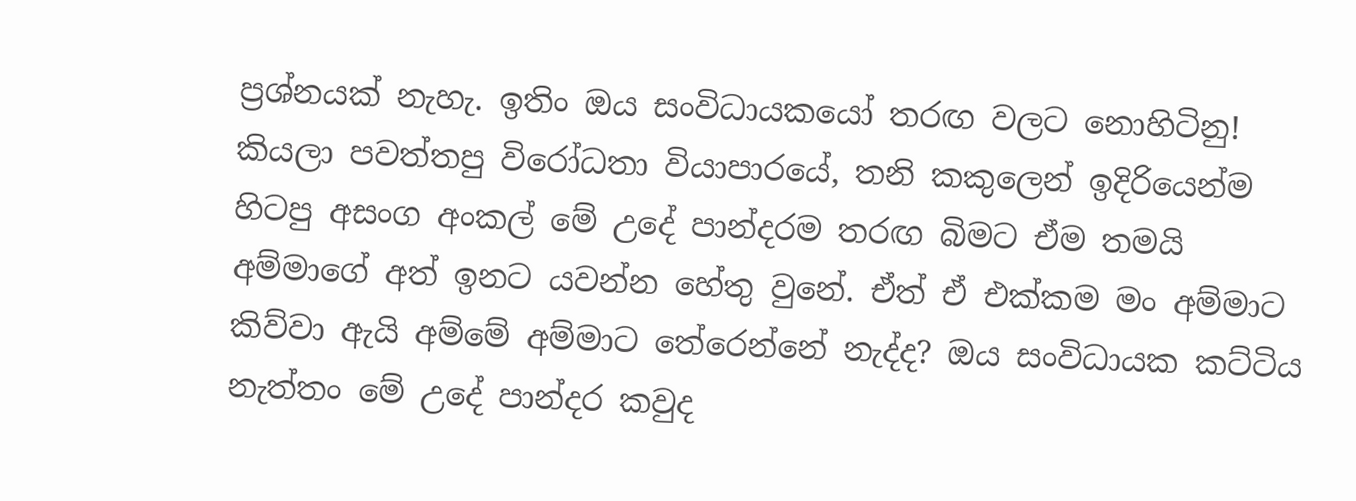ප්‍රශ්නයක් නැහැ. ඉතිං ඔය සංවිධායකයෝ තරඟ වලට නොහිටිනු! කියලා පවත්තපු විරෝධතා වියාපාරයේ, තනි කකුලෙන් ඉදිරියෙන්ම හිටපු අසංග අංකල් මේ උදේ පාන්දරම තරඟ බිමට ඒම තමයි අම්මාගේ අත් ඉනට යවන්න හේතු වුනේ. ඒත් ඒ එක්කම මං අම්මාට කිව්වා ඇයි අම්මේ අම්මාට තේරෙන්නේ නැද්ද? ඔය සංවිධායක කට්ටිය නැත්තං මේ උදේ පාන්දර කවුද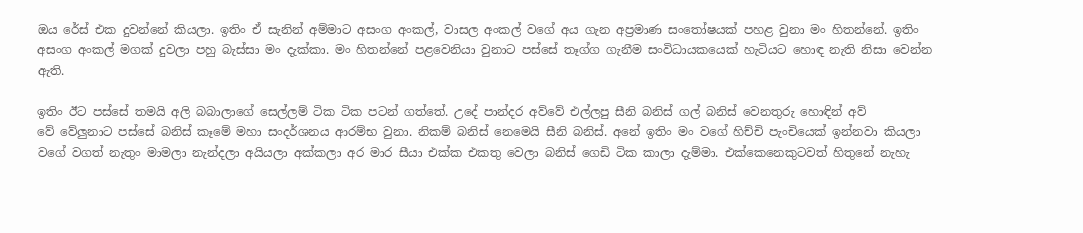ඔය රේස් එක දුවන්නේ කියලා. ඉතිං ඒ සැනින් අම්මාට අසංග අංකල්, වාසල අංකල් වගේ අය ගැන අප්‍රමාණ සංතෝෂයක් පහළ වුනා මං හිතන්නේ. ඉතිං අසංග අංකල් මගක් දුවලා පහු බැස්සා මං දැක්කා. මං හිතන්නේ පළවෙනියා වුනාට පස්සේ තෑග්ග ගැනීම සංවිධායකයෙක් හැටියට හොඳ නැති නිසා වෙන්න ඇති.

ඉතිං ඊට පස්සේ තමයි අලි බබාලාගේ සෙල්ලම් ටික ටික පටන් ගත්තේ. උදේ පාන්දර අව්වේ එල්ලපු සීනි බනිස් ගල් බනිස් වෙනතුරු හොඳින් අව්
වේ වේලුනාට පස්සේ බනිස් කෑමේ මහා සංදර්ශනය ආරම්භ වුනා. නිකම් බනිස් නෙමෙයි සීනි බනිස්. අනේ ඉතිං මං වගේ හිච්චි පැංචියෙක් ඉන්නවා කියලා වගේ වගත් නැතුං මාමලා නැන්දලා අයියලා අක්කලා අර මාර සීයා එක්ක එකතු වෙලා බනිස් ගෙඩි ටික කාලා දැම්මා. එක්කෙනෙකුටවත් හිතුනේ නැහැ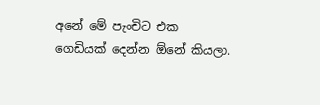අනේ මේ පැංචිට එක ගෙඩියක් දෙන්න ඕනේ කියලා.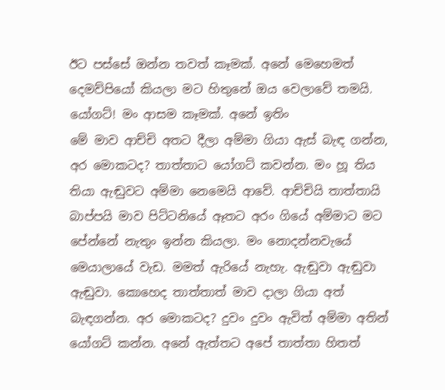ඊට පස්සේ ඔන්න තවත් කෑමක්. අනේ මෙහෙමත් දෙමව්පියෝ කියලා මට හිතුනේ ඔය වෙලාවේ තමයි. යෝගට්! මං ආසම කෑමක්. අනේ ඉතිං
මේ මාව ආච්චි අතට දීලා අම්මා ගියා ඇස් බැඳ ගන්න, අර මොකටද? තාත්තාට යෝගට් කවන්න. මං හූ තිය තියා ඇඬුවට අම්මා නෙමෙයි ආවේ. ආච්චියි තාත්තායි බාප්පයි මාව පිට්ටනියේ ඈතට අරං ගියේ අම්මාට මට පේන්නේ නැතුං ඉන්න කියලා. මං නොදන්නවැයේ මෙයාලායේ වැඩ. මමත් ඇරියේ නැහැ. ඇඬුවා ඇඬුවා ඇඬුවා. කොහෙද තාත්තාත් මාව දාලා ගියා අත් බැඳගන්න. අර මොකටද? දුවං දුවං ඇවිත් අම්මා අතින් යෝගට් කන්න. අනේ ඇත්තට අපේ තාත්තා හිතත්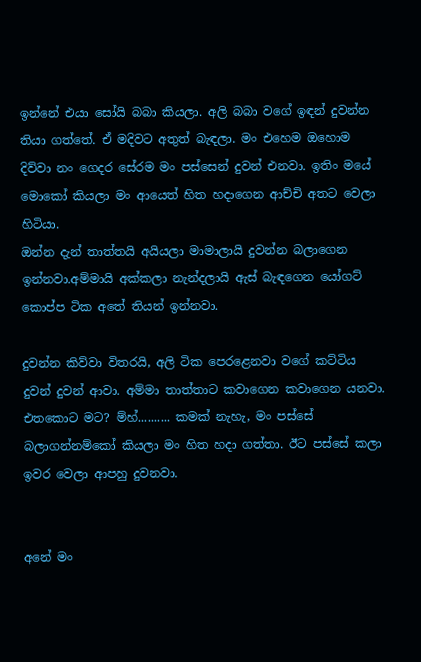ඉන්නේ එයා සෝයි බබා කියලා. අලි බබා වගේ ඉඳන් දුවන්න තියා ගත්තේ. ඒ මදිවට අතුත් බැඳලා. මං එහෙම ඔහොම දිව්වා නං ගෙදර සේරම මං පස්සෙන් දුවන් එනවා. ඉතිං මයේ මොකෝ කියලා මං ආයෙත් හිත හදාගෙන ආච්චි අතට වෙලා හිටියා.
ඔන්න දැන් තාත්තයි අයියලා මාමාලායි දුවන්න බලාගෙන ඉන්නවා.අම්මායි අක්කලා නැන්දලායි ඇස් බැඳගෙන යෝගට් කොප්ප ටික අතේ තියන් ඉන්නවා.

දුවන්න කිව්වා විතරයි, අලි ටික පෙරළෙනවා වගේ කට්ටිය දුවන් දුවන් ආවා. අම්මා තාත්තාට කවාගෙන කවාගෙන යනවා. එතකොට මට? ම්හ්.......... කමක් නැහැ, මං පස්සේ බලාගන්නම්කෝ කියලා මං හිත හදා ගත්තා. ඊට පස්සේ කලා ඉවර වෙලා ආපහු දුවනවා.


අනේ මං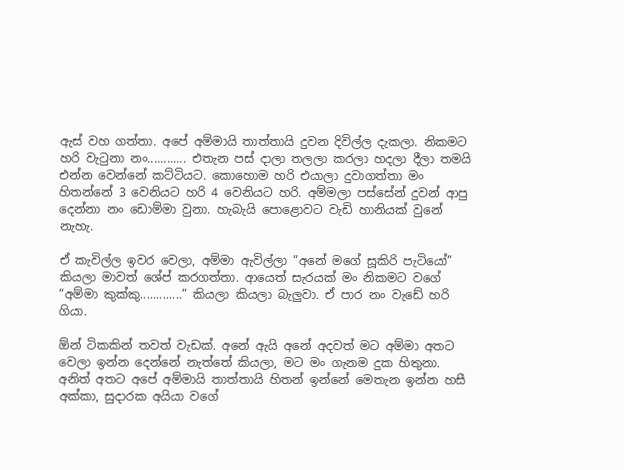ඇස් වහ ගත්තා. අපේ අම්මායි තාත්තායි දුවන දිවිල්ල දැකලා. නිකමට හරි වැටුනා නං............ එතැන පස් දාලා තලලා කරලා හදලා දීලා තමයි එන්න වෙන්නේ කට්ටියට. කොහොම හරි එයාලා දුවාගත්තා මං හිතන්නේ 3 වෙනියට හරි 4 වෙනියට හරි. අම්මලා පස්සේන් දුවන් ආපු දෙන්නා නං ඩොම්මා වුනා. හැබැයි පොළොවට වැඩි හානියක් වුනේ නැහැ.

ඒ කැවිල්ල ඉවර වෙලා, අම්මා ඇවිල්ලා “අනේ මගේ සූකිරි පැටියෝ” කියලා මාවත් ශේප් කරගත්තා. ආයෙත් සැරයක් මං නිකමට වගේ “අම්මා කුක්කු.............” කියලා කියලා බැලුවා. ඒ පාර නං වැඩේ හරි ගියා.

ඕන් ටිකකින් තවත් වැඩක්. අනේ ඇයි අනේ අදවත් මට අම්මා අතට වෙලා ඉන්න දෙන්නේ නැත්තේ කියලා, මට මං ගැනම දුක හිතුනා. අනිත් අතට අපේ අම්මායි තාත්තායි හිතන් ඉන්නේ මෙතැන ඉන්න හසී අක්කා, සුදාරක අයියා වගේ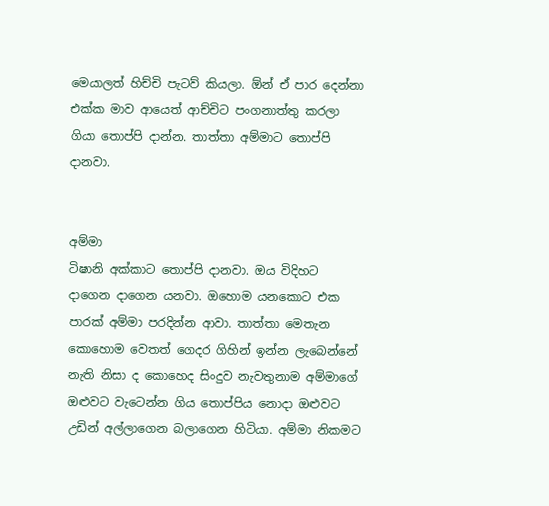මෙයාලත් හිච්චි පැටව් කියලා. ඕන් ඒ පාර දෙන්නා එක්ක මාව ආයෙත් ආච්චිට පංගනාත්තු කරලා ගියා තොප්පි දාන්න. තාත්තා අම්මාට තොප්පි දානවා.


අම්මා
ටිෂානි අක්කාට තොප්පි දානවා. ඔය විදිහට දාගෙන දාගෙන යනවා. ඔහොම යනකොට එක පාරක් අම්මා පරදින්න ආවා. තාත්තා මෙතැන කොහොම වෙතත් ගෙදර ගිහින් ඉන්න ලැබෙන්නේ නැති නිසා ද කොහෙද සිංදුව නැවතුනාම අම්මාගේ ඔළුවට වැටෙන්න ගිය තොප්පිය නොදා ඔළුවට උඩින් අල්ලාගෙන බලාගෙන හිටියා. අම්මා නිකමට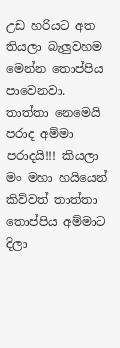උඩ හරියට අත තියලා බැලුවහම මෙන්න තොප්පිය පාවෙනවා. තාත්තා නෙමෙයි පරාද අම්මා පරාදයි!!! කියලා මං මහා හයියෙන් කිව්වත් තාත්තා තොප්පිය අම්මාට දිලා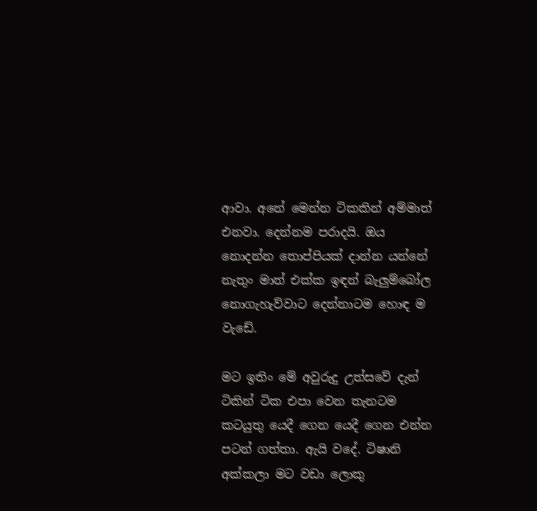ආවා. අනේ මෙන්න ටිකකින් අම්මාත් එනවා. දෙන්නම පරාදයි. ඔය නොදන්න තොප්පියක් දාන්න යන්නේ නැතුං මාත් එක්ක ඉඳන් බැලුම්බෝල නොගැහැව්වාට දෙන්නාටම හොඳ ම වැඩේ.

මට ඉතිං මේ අවුරුදු උත්සවේ දැන් ටිකින් ටික එපා වෙන තැනටම කටයුතු යෙදී ගෙන යෙදී ගෙන එන්න පටන් ගත්තා. ඇයි වදේ. ටිෂානි අක්කලා මට වඩා ලොකු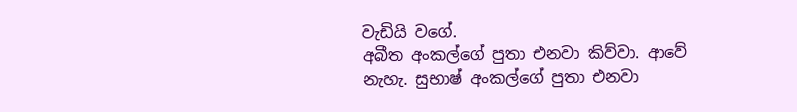වැඩියි වගේ.
අබීත අංකල්ගේ පුතා එනවා කිව්වා. ආවේ නැහැ. සුභාෂ් අංකල්ගේ පුතා එනවා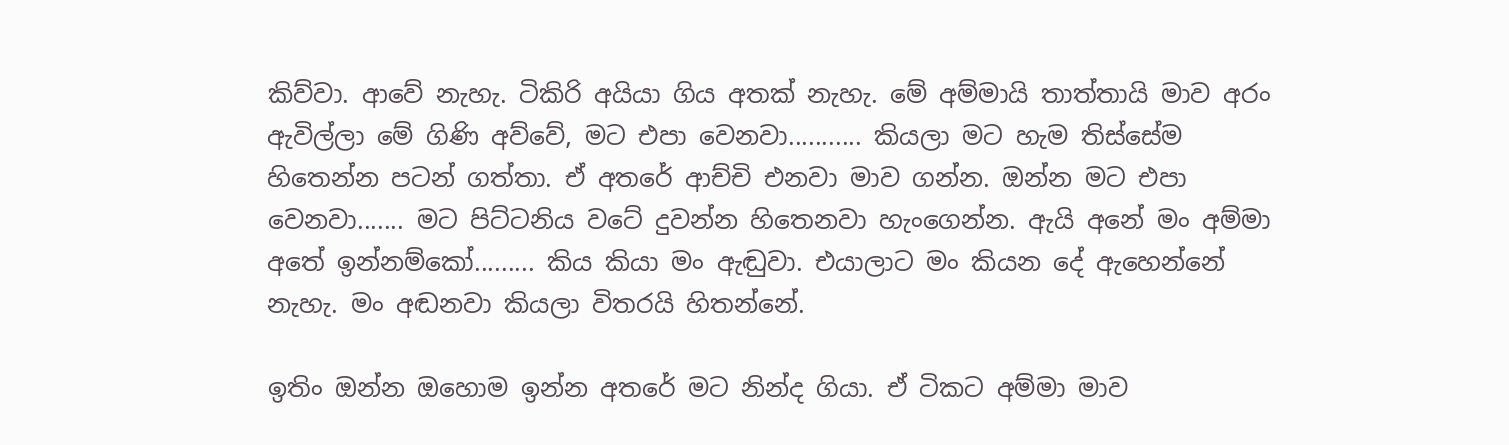කිව්වා. ආවේ නැහැ. ටිකිරි අයියා ගිය අතක් නැහැ. මේ අම්මායි තාත්තායි මාව අරං ඇවිල්ලා මේ ගිණි අව්වේ, මට එපා වෙනවා........... කියලා මට හැම තිස්සේම හිතෙන්න පටන් ගත්තා. ඒ අතරේ ආච්චි එනවා මාව ගන්න. ඔන්න මට එපා වෙනවා....... මට පිට්ටනිය වටේ දුවන්න හිතෙනවා හැංගෙන්න. ඇයි අනේ මං අම්මා අතේ ඉන්නම්කෝ......... කිය කියා මං ඇඬුවා. එයාලාට මං කියන දේ ඇහෙන්නේ නැහැ. මං අඬනවා කියලා විතරයි හිතන්නේ.

ඉතිං ඔන්න ඔහොම ඉන්න අතරේ මට නින්ද ගියා. ඒ ටිකට අම්මා මාව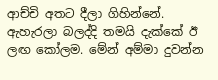ආච්චි අතට දීලා ගිහින්නේ. ඇහැරලා බලද්දි තමයි දැක්කේ ඊ ලඟ කෝලම. මේන් අම්මා දුවන්න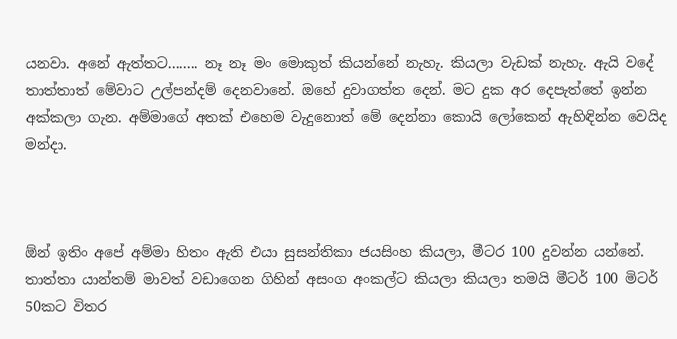යනවා. අනේ ඇත්තට........ නෑ නෑ මං මොකුත් කියන්නේ නැහැ. කියලා වැඩක් නැහැ. ඇයි වදේ තාත්තාත් මේවාට උල්පන්දම් දෙනවානේ. ඔහේ දුවාගත්ත දෙන්. මට දුක අර දෙපැත්තේ ඉන්න අක්කලා ගැන. අම්මාගේ අතක් එහෙම වැදුනොත් මේ දෙන්නා කොයි ලෝකෙන් ඇහිඳින්න වෙයිද මන්දා.



ඕන් ඉතිං අපේ අම්මා හිතං ඇති එයා සුසන්තිකා ජයසිංහ කියලා, මීටර 100 දුවන්න යන්නේ. තාත්තා යාන්තම් මාවත් වඩාගෙන ගිහින් අසංග අංකල්ට කියලා කියලා තමයි මීටර් 100 මිටර් 50කට විතර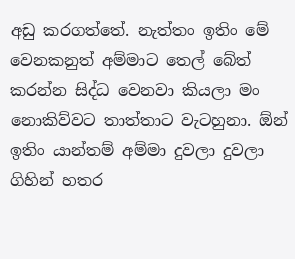අඩු කරගත්තේ. නැත්තං ඉතිං මේ වෙනකනුත් අම්මාට තෙල් බේත් කරන්න සිද්ධ වෙනවා කියලා මං නොකිව්වට තාත්තාට වැටහුනා. ඕන් ඉතිං යාන්තම් අම්මා දුවලා දුවලා ගිහින් හතර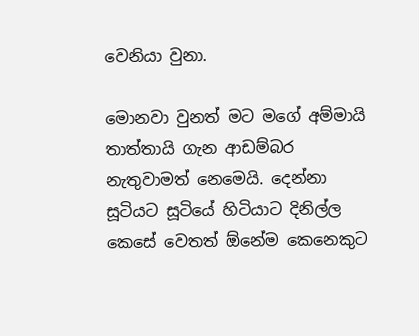වෙනියා වුනා.

මොනවා වුනත් මට මගේ අම්මායි තාත්තායි ගැන ආඩම්බර නැතුවාමත් නෙමෙයි. දෙන්නා සූටියට සූටියේ හිටියාට දිනිල්ල කෙසේ වෙතත් ඕනේම කෙනෙකුට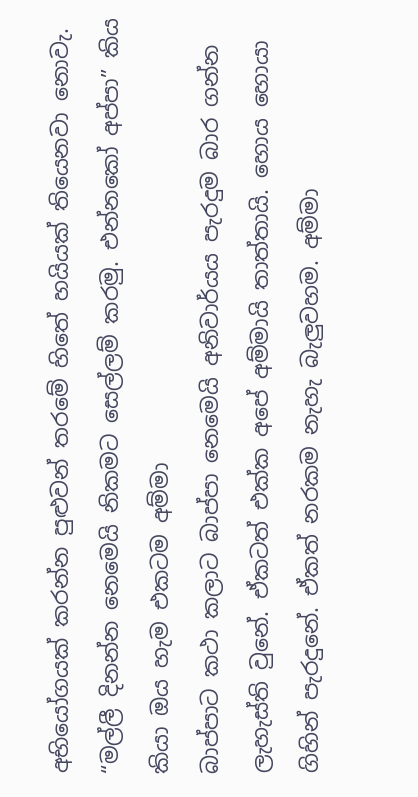අභියෝගයක් කරන්න පුළුවන් තරමේ හිතේ හයියක් තියෙනවා නොවැ. “මල්ලී දිනන්න නෙමෙයි නිකමට සෙල්ලම් කරමු. එන්නකෝ අප්පා” කිය කියා ඔය හැම එකටම අම්මා
බාප්පාට කථා කලාට බාප්පා නෙමෙයි අනිවාර්යය පැරදුම බාර ගන්න ලැහැස්ති වුනේ. ඒකටත් එක්ක අපේ අම්මායි තාත්තායි. හොය හොයා ගිහින් පැරදුනේ. ඒකත් නරකම නැහැ බැලුවහම. අම්මා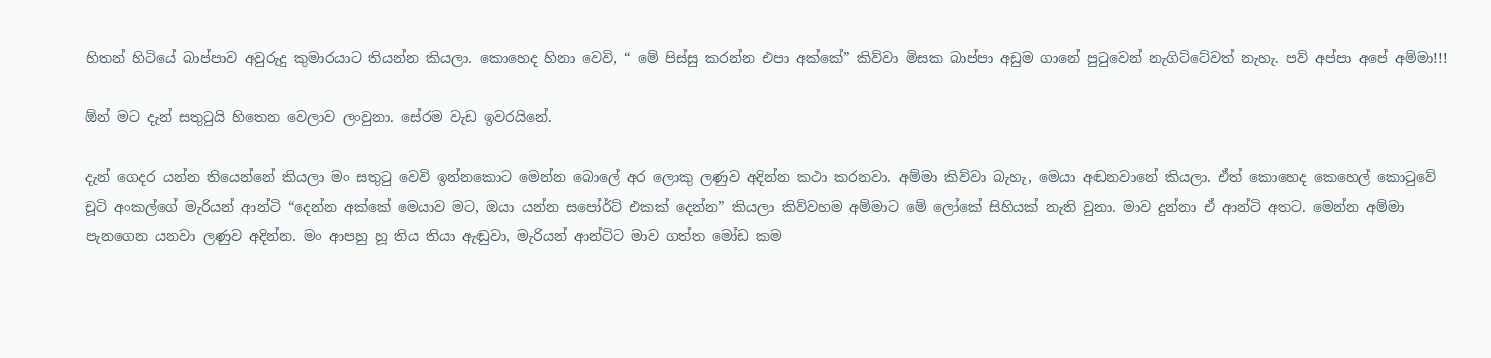හිතන් හිටියේ බාප්පාව අවුරුදු කුමාරයාට තියන්න කියලා. කොහෙද හිනා වෙවි, “ මේ පිස්සු කරන්න එපා අක්කේ” කිව්වා මිසක බාප්පා අඩුම ගානේ පුටුවෙන් නැගිට්ටේවත් නැහැ. පව් අප්පා අපේ අම්මා!!!

ඕන් මට දැන් සතුටුයි හිතෙන වෙලාව ලංවුනා. සේරම වැඩ ඉවරයිනේ.

දැන් ගෙදර යන්න තියෙන්නේ කියලා මං සතුටු වෙවි ඉන්නකොට මෙන්න බොලේ අර ලොකු ලණුව අදින්න කථා කරනවා. අම්මා කිව්වා බැහැ, මෙයා අඬනවානේ කියලා. ඒත් කොහෙද කෙහෙල් කොටුවේ චූටි අංකල්ගේ මැරියන් ආන්ටි “දෙන්න අක්කේ මෙයාව මට, ඔයා යන්න සපෝර්ට් ‍එකක් දෙන්න” කියලා කිව්වහම අම්මාට මේ ලෝකේ සිහියක් නැති වුනා. මාව දුන්නා ඒ ආන්ටි අතට. මෙන්න අම්මා පැනගෙන යනවා ලණුව අදින්න. මං ආපහු හූ තිය තියා ඇඬුවා, මැරියන් ආන්ටිට මාව ගත්ත මෝඩ කම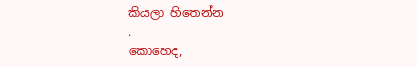කියලා හිතෙන්න
.
කොහෙද,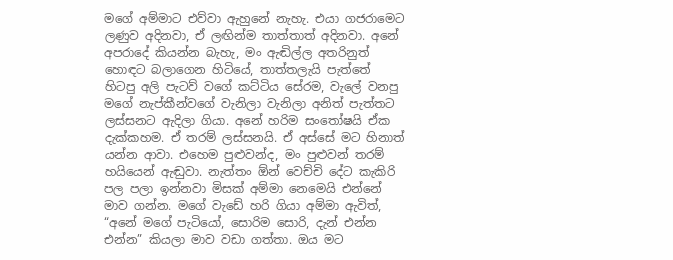මගේ අම්මාට එව්වා ඇහුනේ නැහැ. එයා ගජරාමෙට ලණුව අදිනවා, ඒ ලඟින්ම තාත්තාත් අදිනවා. අනේ අපරාදේ කියන්න බැහැ, මං ඇඬිල්ල අතරිනුත් හොඳට බලාගෙන හිටියේ, තාත්තලැයි පැත්තේ හිටපු අලි පැටව් වගේ කට්ටිය සේරම, වැලේ වනපු මගේ නැප්කීන්වගේ වැනිලා වැනිලා අනිත් පැත්තට ලස්සනට ඇදිලා ගියා. අනේ හරිම සංතෝෂයි ඒක දැක්කහම. ඒ තරම් ලස්සනයි. ඒ අස්සේ මට හිනාත් යන්න ආවා. එහෙම පුළුවන්ද, මං පුළුවන් තරම් හයියෙන් ඇඬුවා. නැත්තං ඕන් වෙච්චි දේට කැකිරි පල පලා ඉන්නවා මිසක් අම්මා නෙමෙයි එන්නේ මාව ගන්න. මගේ වැඩේ හරි ගියා අම්මා ඇවිත්, “අනේ මගේ පැටියෝ, සොරිම සොරි, දැන් එන්න එන්න” කියලා මාව වඩා ගත්තා. ඔය මට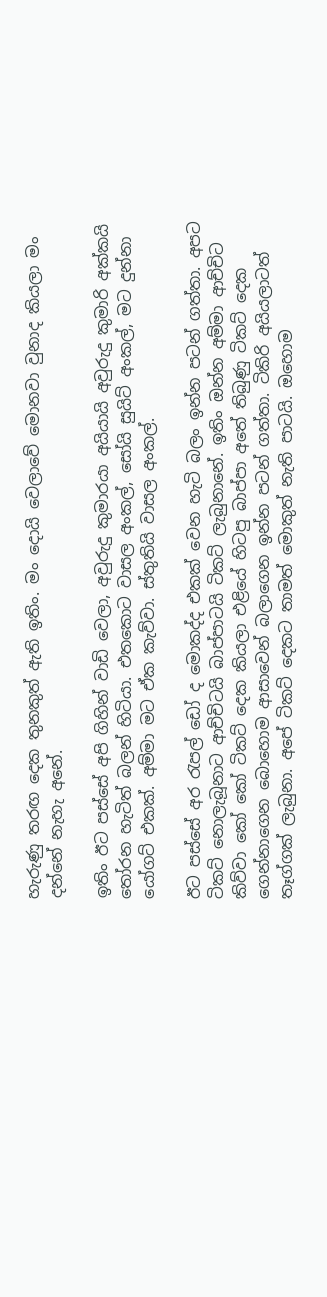හැරුණු තරඟ දෙක තුනකුත් ඇති ඉතිං. මං දොයි වෙලාවේ මොනවා වුනාද කියලා මං දන්නේ නැහැ අනේ.

ඉතිං ඊට පස්සේ අපි ගිහින් වාඩි වෙලා, අවුරුදු කුමාරයා අයියායි අවුරුදු කුමාරි අක්කයි තෝරන හැටිත් බලන් හිටියා. එතකොට වාසල අංකල්, සෝයි සුයිට් අංකල්, මට දුන්නා යෝගට් එකක්. අම්මා මට ඒක කැව්වා. ස්තුතියි වාසල අංකල්.

ඊට‍ පස්සේ අර රැපල් ඩෝ ද මොකද්ද එකක් වෙන හැටි බලං ඉන්න පටන් ගත්තා. අපට ටිකට් නොලැබූනාට ආච්චිටයි බාප්පාටයි ටිකට් ලැබුනානේ. ඉතිං ඔන්න අම්මා ආච්චිට කිව්වා කෝ කෝ ටිකට් දෙක කියලා එළියේ හිටපු බාප්පා අතේ තිබුණු ටිකට් දෙක ගෙන්නාගෙන බොහොම ආසාවෙන් බලාගෙන ඉන්න පටන් ගත්තා. ටිකිරි අයියලාටත් තෑග්ගක් ලැබුනා. අපේ ටිකට් දෙකට තාමත් මොකුත් නැති පාටයි. ඔහොම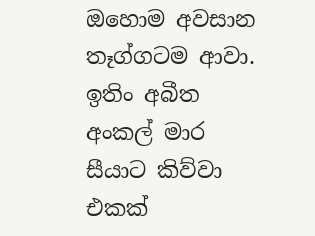ඔහොම අවසාන තෑග්ගටම ආවා. ඉතිං අබීත අංකල් මාර සීයාට කිව්වා එකක්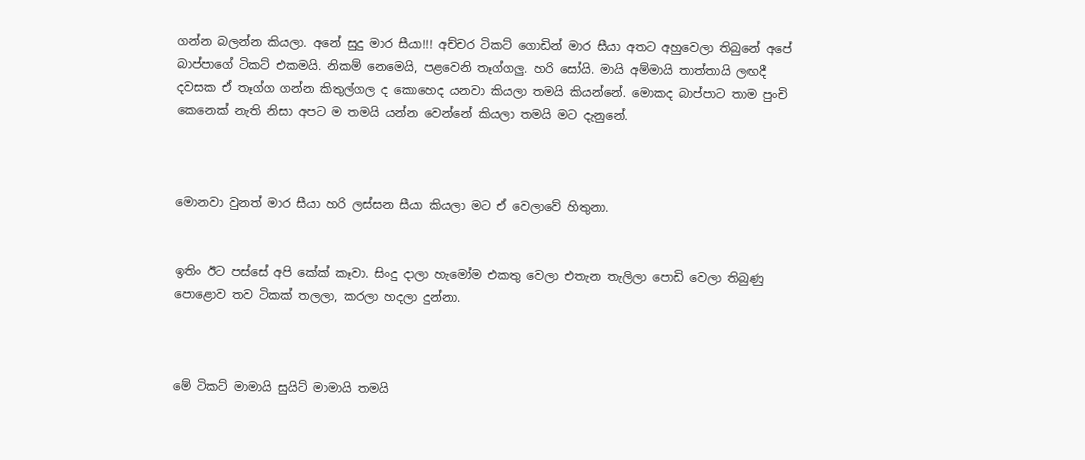ගන්න බලන්න කියලා. අනේ සුදු මාර සීයා!!! අච්චර ටිකට් ගොඩින් මාර සීයා අතට අහුවෙලා තිබුනේ අපේ බාප්පාගේ ටිකට් එකමයි. නිකම් නෙමෙයි, පළවෙනි තෑග්ගලු. හරි සෝයි. මායි අම්මායි තාත්තායි ලඟදී දවසක ඒ තෑග්ග ගන්න කිතුල්ගල ද කොහෙද යනවා කියලා තමයි කියන්නේ. මොකද බාප්පාට තාම පුංචි කෙනෙක් නැති නිසා අපට ම තමයි යන්න වෙන්නේ කියලා තමයි මට දැනුනේ.



මොනවා වුනත් මාර සීයා හරි ලස්සන සීයා කියලා මට ඒ වෙලාවේ හිතුනා.


ඉතිං ඊට පස්සේ අපි කේක් කෑවා. සිංදු දාලා හැමෝම එකතු වෙලා එතැන තැලිලා පොඩි වෙලා තිබුණු පොළොව තව ටිකක් තලලා, කරලා හදලා දුන්නා.



මේ ටිකට් මාමායි සුයිට් මාමායි තමයි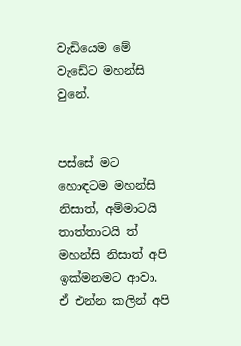වැඩියෙම මේ වැඩේට මහන්සි වුනේ.


පස්සේ මට හොඳටම මහන්සි නිසාත්, අම්මාටයි තාත්තාටයි ත් මහන්සි නිසාත් අපි ඉක්මනමට ආවා. ඒ එන්න කලින් අපි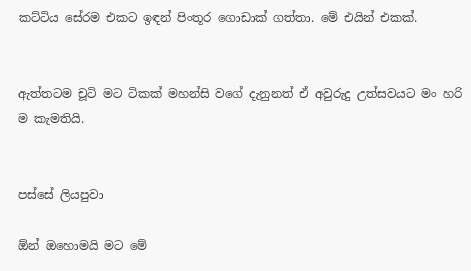කට්ටිය සේරම එකට ඉඳන් පිංතූර ගොඩාක් ගත්තා. මේ එයින් එකක්.


ඇත්තටම චූටි මට ටිකක් මහන්සි වගේ දැනුනත් ඒ අවුරුදු උත්සවයට මං හරි ම කැමතියි.


පස්සේ ලියපුවා

ඕන් ඔහොමයි මට මේ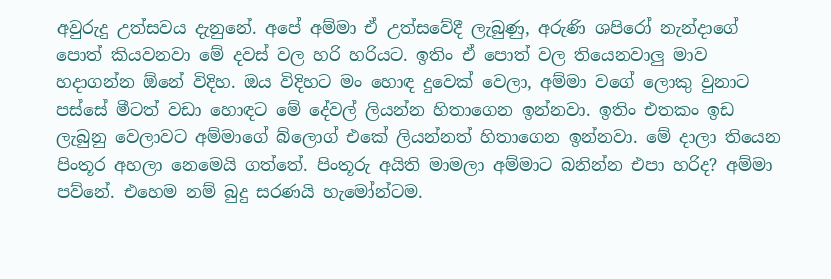අවුරුදු උත්සවය දැනුනේ. අපේ අම්මා ඒ උත්සවේදී ලැබුණු, අරුණි ශපිරෝ නැන්දාගේ පොත් කියවනවා මේ දවස් වල හරි හරියට. ඉතිං ඒ පොත් වල තියෙනවාලු මාව හදාගන්න ඕනේ විදිහ. ඔය විදිහට මං හොඳ දුවෙක් වෙලා, අම්මා වගේ ලොකු වුනාට පස්සේ මීටත් වඩා හොඳට මේ දේවල් ලියන්න හිතාගෙන ඉන්නවා. ඉතිං එතකං ඉඩ ලැබුනු වෙලාවට අම්මාගේ බ්ලොග් එකේ ලියන්නත් හිතාගෙන ඉන්නවා. මේ දාලා තියෙන පිංතූර අහලා නෙමෙයි ගත්තේ. පිංතූරු අයිති මාමලා අම්මාට බනින්න එපා හරිද? අම්මා පව්නේ. එහෙම නම් බුදු සරණයි හැමෝන්ටම.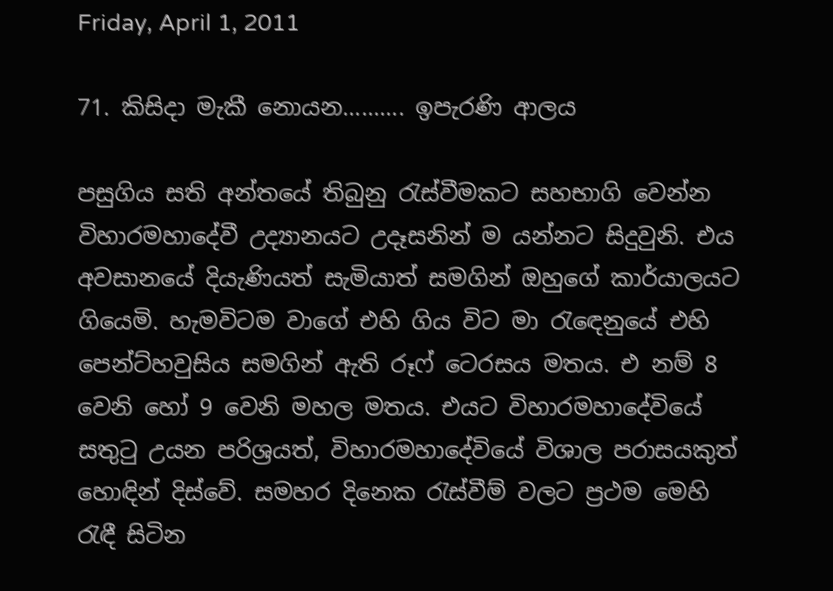Friday, April 1, 2011

71. කිසිදා මැකී නොයන.......... ඉපැරණි ආලය

පසුගිය සති අන්තයේ තිබුනු රැස්වීමකට සහභාගි වෙන්න විහාරමහාදේවී උද්‍යානයට උදෑසනින් ම යන්නට සිදුවුනි. එය අවසානයේ දියැණියත් සැමියාත් සමගින් ඔහුගේ කාර්යාලයට ගියෙමි. හැමවිටම වාගේ එහි ගිය විට මා රැ‍‍ඳෙනුයේ එහි පෙන්ට්හවුසිය සමගින් ඇති රූෆ් ටෙරසය මතය. එ නම් 8 වෙනි හෝ 9 වෙනි මහල මතය. එයට විහාරමහාදේවියේ සතුටු උයන පරිශ්‍රයත්, විහාරමහා‍දේවියේ විශාල පරාසයකුත් හොඳින් දිස්වේ. සමහර දිනෙක රැස්වීම් වලට ප්‍රථම මෙහි රැඳී සිටින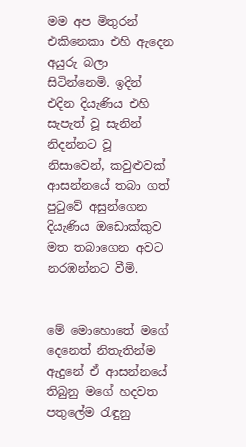මම අප මිතුරන් එකිනෙකා එහි ඇදෙන අයුරු බලා සිටින්නෙමි. ඉදින් එදින දියැණිය එහි සැපැත් වූ සැනින් නිදන්නට වූ නිසාවෙන්, කවුළුවක් ආසන්නයේ තබා ගත් පුටුවේ අසුන්ගෙන දියැණිය ඔඩොක්කුව මත තබාගෙන අවට නරඹන්නට වීමි.


මේ මොහොතේ මගේ දෙනෙත් නිතැතින්ම ඇදුනේ ඒ ආසන්නයේ තිබුනු මගේ හදවත පතුලේම රැඳුනු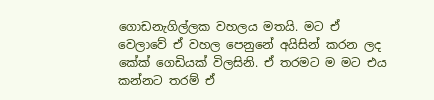ගොඩනැගිල්ලක වහලය මතයි. මට ඒ වෙලාවේ ඒ වහල පෙනුනේ අයිසින් කරන ලද කේක් ගෙඩියක් විලසිනි. ඒ තරමට ම මට එය කන්නට තරම් ඒ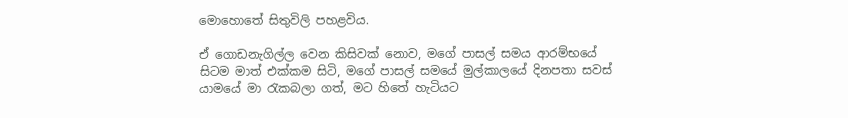මොහොතේ සිතුවිලි පහළවිය.

ඒ ගොඩනැගිල්ල වෙන කිසිවක් නොව, මගේ පාසල් සමය ආරම්භයේ සිටම මාත් එක්කම සිටි, මගේ පාසල් සමයේ මුල්කාලයේ දිනපතා සවස් යාමයේ මා රැකබලා ගත්, මට හිතේ හැටියට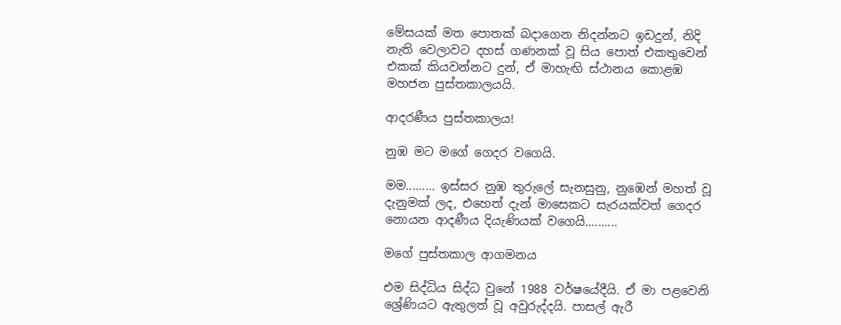මේසයක් මත පොතක් බදාගෙන නිදන්නට ඉඩදුන්, නිදි නැති වෙලාවට දහස් ගණනක් වූ සිය පොත් එකතුවෙන් එකක් කියවන්නට දුන්, ඒ මාහැඟි ස්ථානය කොළඹ මහජන පුස්තකාලයයි.

ආදරණීය පුස්තකාලය!

නුඹ මට මගේ ‍ගෙදර වගෙයි.

මම......... ඉස්සර නුඹ තුරුලේ සැනසුනු, නුඹෙන් මහත් වූ දැනුමක් ලද, එහෙත් දැන් මාසෙකට සැරයක්වත් ගෙදර නොයන ආදණීය දියැණියක් වගෙයි..........

මගේ පුස්තකාල ආගමනය

එම සිද්ධිය සිද්ධ වුනේ 1988 වර්ෂයේදීයි. ඒ මා පළවෙනි ශ්‍රේණියට ඇතුලත් වූ අවුරුද්දයි. පාසල් ඇරී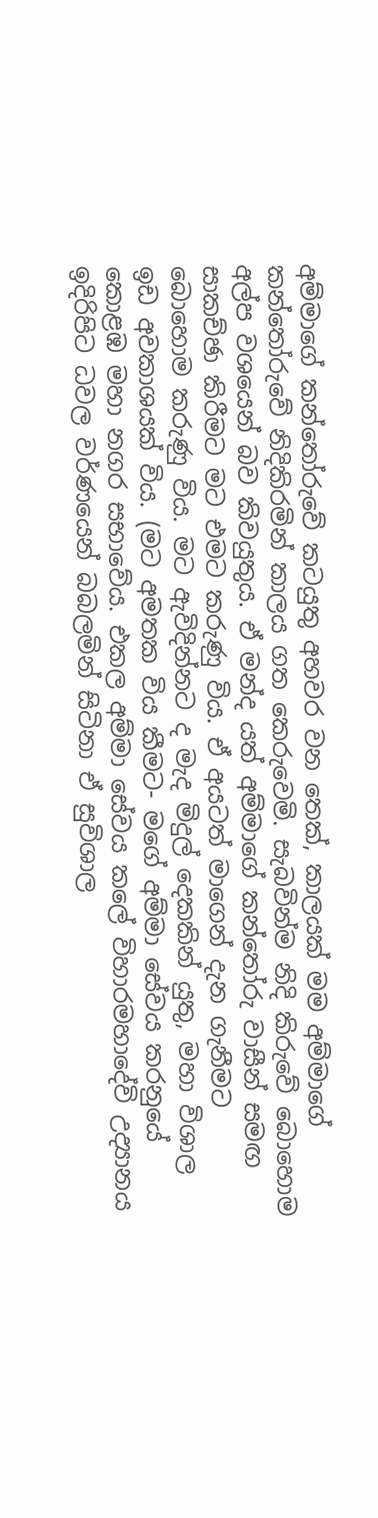අම්මාගේ කන්තෝරුවේ කටයුතු අහවර වන තෙක්, කාලයක් මම අම්මාගේ කන්තෝරුවේ නිදිකිරමින් කාලය ගත කෙරුවෙමි. සැබවින්ම නිදි කිරුවේ බොහොම අල්ප වශයෙන් බව කිවයුතුය. ඒ මන්ද යත් අම්මාගේ කන්තෝරු වාසීන් සමඟ සාකච්ඡා කිරීමට මට එමට කරුණු විය. ඒ අයටත් මාගෙන් දැන ගැනීමට බොහොම කරුණු විය. මට ඇවිදින්නට ද මැද මිදුල් දෙකකින් යුතු, මහා විශාල ඉඩ අවකාශයක් විය. (මට අමතක විය කීමට- මගේ අම්මා සේවය කරනුයේ කොළඹ මහා නගර සභාවේය. එකල අම්මා සේවය කලේ විහාරමහාදේවි උද්‍යානය ඉදිරිපිට ධවල වර්ණයෙන් බබලමින් සිටිනා ඒ සුවිශාල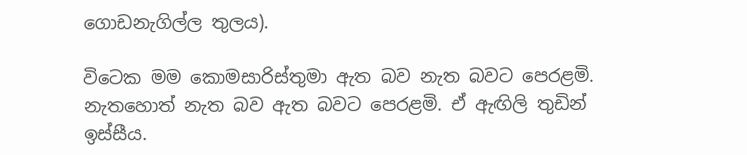ගොඩනැගිල්ල තුලය).

විටෙක මම කොමසාරිස්තුමා ඇත බව නැත බවට පෙරළමි. නැතහොත් නැත බව ඇත බවට පෙරළමි. ඒ ඇඟිලි තුඩින් ඉස්සීය.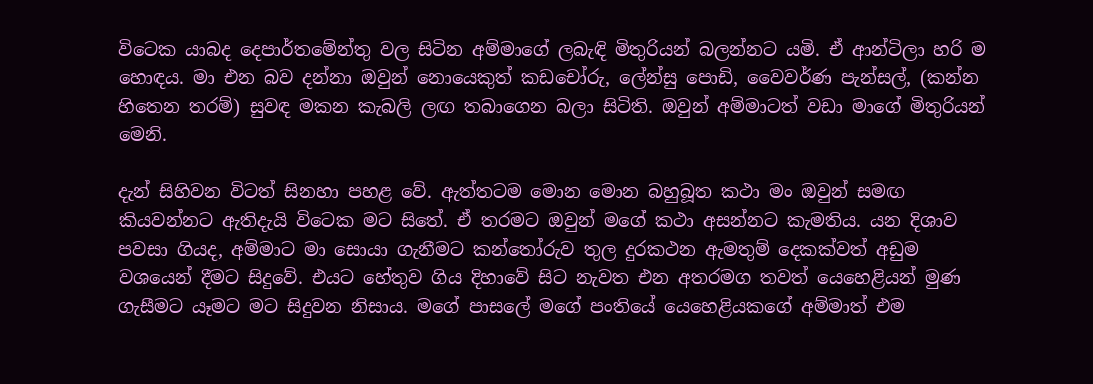විටෙක යාබද දෙපාර්තමේන්තු වල සිටින අම්මාගේ ලබැඳි මිතුරියන් බලන්නට යමි. ඒ ආන්ටිලා හරි ම හොඳය. මා එන බව දන්නා ඔවුන් නොයෙකුත් කඩචෝරු, ලේන්සු පොඩි, වෛවර්ණ පැන්සල්, (කන්න හිතෙන තරම්) සුවඳ මකන කැබලි ලඟ තබාගෙන බලා සිටිති. ඔවුන් අම්මාටත් වඩා මාගේ මිතුරියන් මෙනි.

දැන් සිහිවන විටත් සිනහා පහළ වේ. ඇත්තටම මොන මොන බහුබූත කථා මං ඔවුන් සමඟ කියවන්නට ඇතිදැයි විටෙක මට සිතේ. ඒ තරමට ඔවුන් මගේ කථා අසන්නට කැමතිය. යන දිශාව පවසා ගියද, අම්මාට මා සොයා ගැනීමට කන්තෝරුව තුල දුරකථන ඇමතුම් දෙකක්වත් අඩුම වශයෙන් දීමට සිදුවේ. එයට හේතුව ගිය දිහාවේ සිට නැවත එන අතරමග තවත් යෙහෙළියන් මුණ ගැසීමට යෑමට මට සිදුවන නිසාය. මගේ පාසලේ මගේ පංතියේ යෙහෙළියකගේ අම්මාත් එම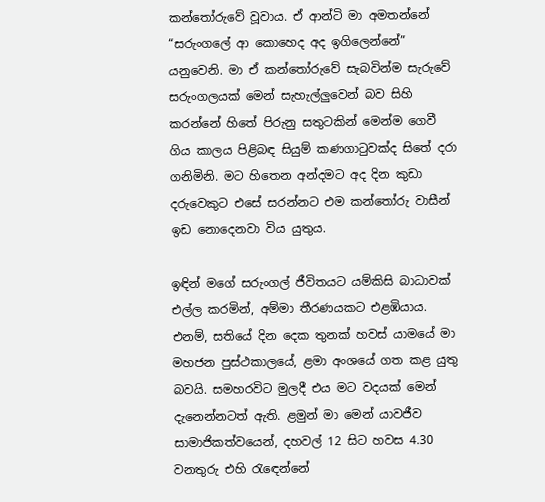කන්තෝරුවේ වූවාය. ඒ ආන්ටි මා අමතන්නේ “සරුංගලේ ආ කොහෙද අද ඉගිලෙන්නේ” යනුවෙනි. මා ඒ කන්තෝරුවේ සැබවින්ම සැරුවේ සරුංගලයක් මෙන් සැහැල්ලුවෙන් බව සිහි කරන්නේ හිතේ පිරුනු සතුටකින් මෙන්ම ගෙවී ගිය කාලය පිළිබඳ සියුම් කණගාටුවක්ද සිතේ දරා ගනිමිනි. මට හිතෙන අන්දමට අද දින කුඩා දරුවෙකුට එසේ සරන්නට එම කන්තෝරු වාසීන් ඉඩ නොදෙනවා විය යුතුය.

ඉඳින් මගේ සරුංගල් ජීවිතයට යම්කිසි බාධාවක් එල්ල කරමින්, අම්මා තීරණයකට එළඹියාය. එනම්, සතියේ දින දෙක තුනක් හවස් යාමයේ මා මහජන පුස්ථකාලයේ, ළමා අංශයේ ගත කළ යුතු බවයි. සමහරවිට මුලදී එය මට වදයක් මෙන් දැනෙන්නටත් ඇති. ළමුන් මා මෙන් යාවජීව සාමාජිකත්වයෙන්, දහවල් 12 සිට හවස 4.30 වනතුරු එහි රැ‍ඳෙන්නේ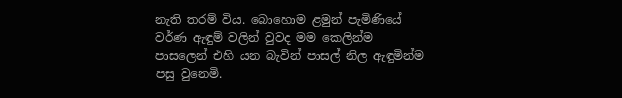නැති තරම් විය. බොහොම ළමුන් පැමිණියේ වර්ණ ඇඳුම් වලින් වුවද මම කෙලින්ම පාසලෙන් එහි යන බැවින් පාසල් නිල ඇඳුමින්ම පසු වුනෙමි.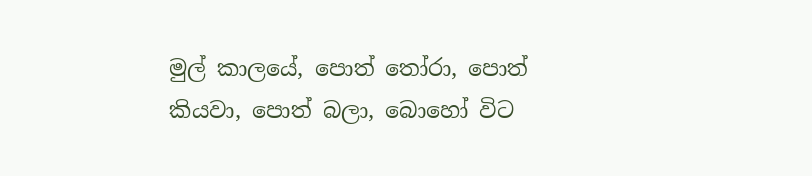මුල් කාලයේ, පොත් තෝරා, පොත් කියවා, පොත් බලා, බොහෝ විට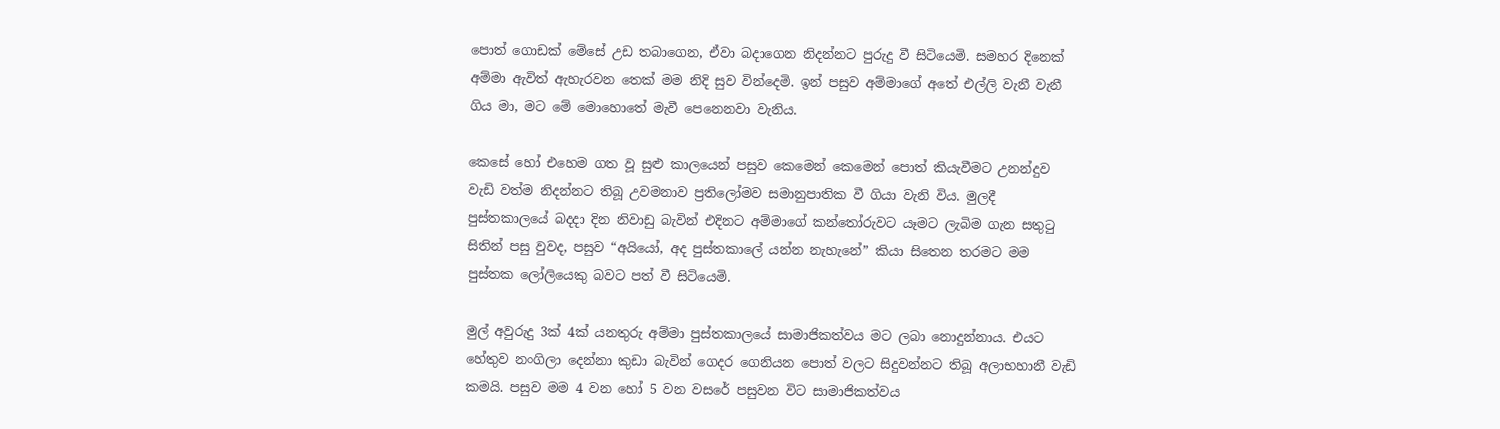පොත් ගොඩක් මේසේ උඩ තබා‍ගෙන, ඒවා බදාගෙන නිදන්නට පුරුදු වී සිටියෙමි. සමහර දිනෙක් අම්මා ඇවිත් ඇහැරවන තෙක් මම නිදි සුව වින්දෙමි. ඉන් පසුව අම්මාගේ අතේ එල්ලි වැනී වැනී ගිය මා, මට මේ මොහොතේ මැවී පෙනෙනවා වැනිය.

කෙසේ හෝ එහෙම ගත වූ සුළු කාලයෙන් පසුව කෙමෙන් කෙමෙන් පොත් කියැවීමට උනන්දුව වැඩි වත්ම නිදන්නට තිබූ උවමනාව ප්‍රතිලෝමව සමානුපාතික වී ගියා වැනි විය. මුලදී පුස්තකාලයේ බදදා දින නිවාඩු බැවින් එදිනට අම්මාගේ කන්තෝරුවට යෑමට ලැබිම ගැන සතුටු සිතින් පසු වුවද, පසුව “අයියෝ, අද පුස්තකාලේ යන්න නැහැනේ” කියා සිතෙන තරමට මම පුස්තක ලෝලියෙකු බවට පත් වී සිටියෙමි.

මුල් අවුරුදු 3ක් 4ක් යනතුරු අම්මා පුස්තකාලයේ සාමාජිකත්වය මට ලබා නොදුන්නාය. එයට හේතුව නංගිලා දෙන්නා කුඩා බැවින් ගෙදර ගෙනියන පොත් වලට සිදුවන්නට තිබූ අලාභහානී වැඩි කමයි. පසුව මම 4 වන හෝ 5 වන වසරේ පසුවන විට සාමාජිකත්වය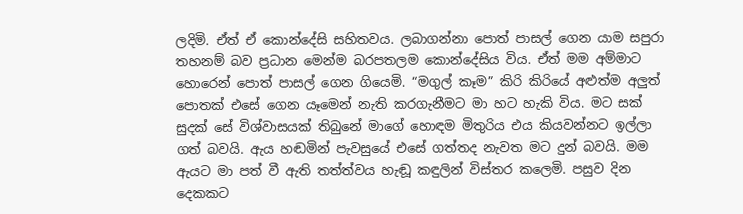ලදිමි. ඒත් ඒ කොන්දේසි සහිතවය. ලබාගන්නා පොත් පාසල් ගෙන යාම සපුරා තහනම් බව ප්‍රධාන මෙන්ම බරපතලම කොන්දේසිය විය. ඒත් මම අම්මාට හොරෙන් පොත් පාසල් ගෙන ගියෙමි. “මගුල් කෑම” කිරි කිරියේ අළුත්ම අලුත් පොතක් එසේ ගෙන යෑමෙන් නැති කරගැනීමට මා හට හැකි විය. මට සක් සුදක් සේ විශ්වාසයක් තිබුනේ මාගේ හොඳම මිතුරිය එය කියවන්නට ඉල්ලා ගත් බවයි. ඇය හඬමින් පැවසුයේ එසේ ගත්තද නැවත මට දුන් බවයි. මම ඇයට මා පත් වී ඇති තත්ත්වය හැඬූ කඳුලින් විස්තර කලෙමි. පසුව දින දෙකකට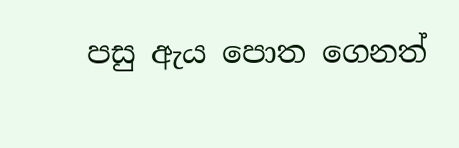පසු ඇය ‍පොත ගෙනත්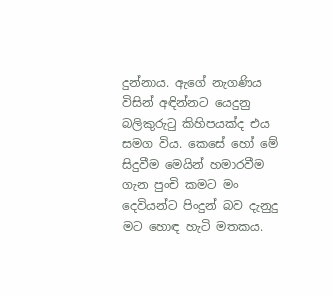දුන්නාය. ඇගේ නැගණිය විසින් අඳින්නට යෙදුනු බලිකුරුටු කිහිපයක්ද එය සමග විය. කෙසේ හෝ මේ සිදුවීම මෙයින් හමාරවීම ගැන පුංචි කමට මං දෙවියන්ට පිංදුන් බව දැනුදු මට හොඳ හැටි මතකය.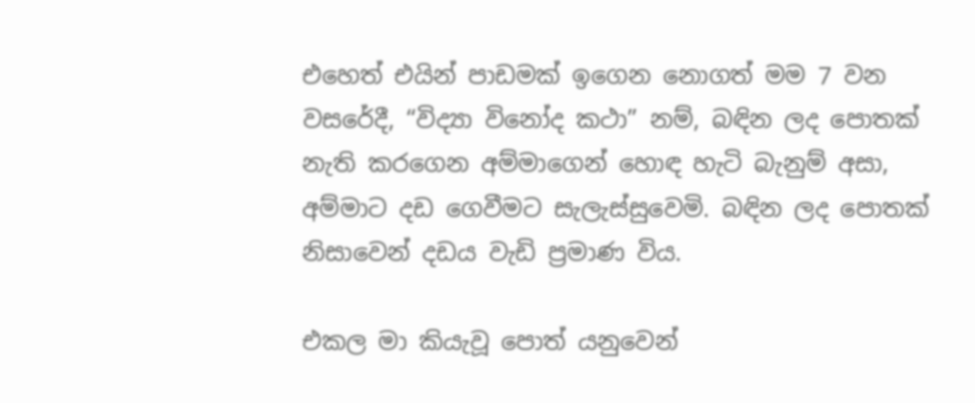එහෙත් එයින් පාඩමක් ඉගෙන නොගත් මම 7 වන වසරේදී, “විද්‍යා විනෝද කථා” නම්, බඳින ලද පොතක් නැති කරගෙන අම්මාගෙන් හොඳ හැටි බැනුම් අසා, අම්මාට දඩ ගෙවීමට සැලැස්සුවෙමි. බඳින ලද පොතක් නිසාවෙන් දඩය වැඩි ප්‍රමාණ විය.

එකල මා කියැවූ පොත් යනුවෙන්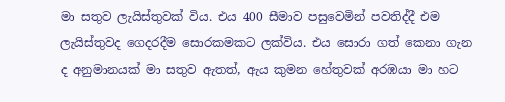මා සතුව ලැයිස්තුවක් විය. එය 400 සීමාව පසුවෙමින් පවතිද්දී එම ලැයිස්තුවද ගෙදරදීම සොරකමකට ලක්විය. එය සොරා ගත් කෙනා ගැන ද අනුමානයක් මා සතුව ඇතත්, ඇය කුමන හේතුවක් අරඹයා මා හට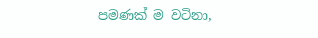පමණක් ම වටිනා,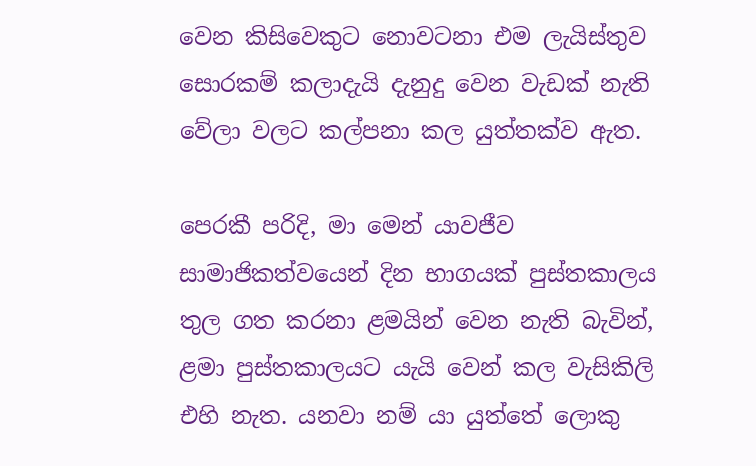වෙන කිසිවෙකුට නොවටනා එම ලැයිස්තුව සොරකම් කලාදැයි දැනුදු වෙන වැඩක් නැති වේලා වලට කල්පනා කල යුත්තක්ව ඇත.

පෙරකී පරිදි, මා මෙන් යාවජීව සාමාජිකත්වයෙන් දින භාගයක් පුස්තකාලය තුල ගත කරනා ළමයින් වෙන නැති බැවින්, ළමා පුස්තකාලයට යැයි වෙන් කල වැසිකිලි එහි නැත. යනවා නම් යා යුත්තේ ලොකු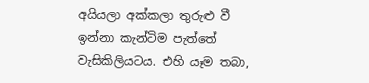අයියලා අක්කලා තුරුළු වී ඉන්නා කැන්ටිම පැත්තේ වැසිකිලියටය. එහි යෑම තබා,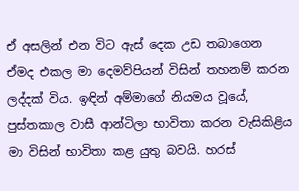ඒ අසලින් එන විට ඇස් දෙක උඩ තබාගෙන ඒමද එකල මා දෙමව්පියන් විසින් තහනම් කරන ලද්දක් විය. ඉඳින් අම්මාගේ නියමය වූයේ, පුස්තකාල වාසී ආන්ටිලා භාවිතා කරන වැසිකිළිය මා විසින් භාවිතා කළ යුතු බවයි. හරස්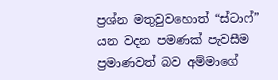ප්‍රශ්න මතුවුවහොත් “ස්ටාෆ්” යන වදන පමණක් පැවසීම ප්‍රමාණවත් බව අම්මාගේ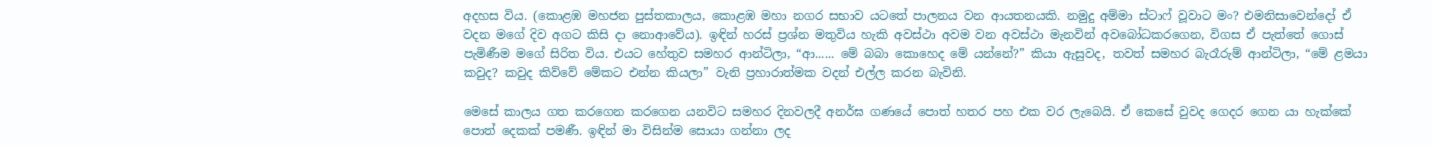අදහස විය. (කොළඹ මහජන පුස්තකාලය, කොළඹ මහා නගර සභාව යටතේ පාලනය වන ආයතනයකි. නමුදු අම්මා ස්ටාෆ් වූවාට මං? එමනිසාවෙන්දෝ ඒ වදන මගේ දිව අගට කිසි දා නොආවේය). ඉඳින් හරස් ප්‍රශ්න මතුවිය හැකි අවස්ථා අවම වන අවස්ථා මැනවින් අවබෝධකරගෙන, විගස ඒ පැත්තේ ගොස් පැමිණීම මගේ සිරිත විය. එයට හේතුව සමහර ආන්ටිලා, “ආ...... මේ බබා කොහෙද මේ යන්නේ?” කියා ඇසුවද, තවත් සමහර බැරෑරුම් ආන්ටිලා, “මේ ළමයා කවුද? කවුද කිව්වේ මේකට එන්න කියලා” වැනි ප්‍රහාරාත්මක වදන් එල්ල කරන බැවිනි.

මෙසේ කාලය ගත කරගෙන කරගෙන යනවිට සමහර දිනවලදී අනර්ඝ ගණයේ පොත් හතර පහ එක වර ලැබෙයි. ඒ කෙසේ වුවද ගෙදර ගෙන යා හැක්කේ පොත් දෙකක් පමණී. ඉඳින් මා විසින්ම සොයා ගන්නා ලද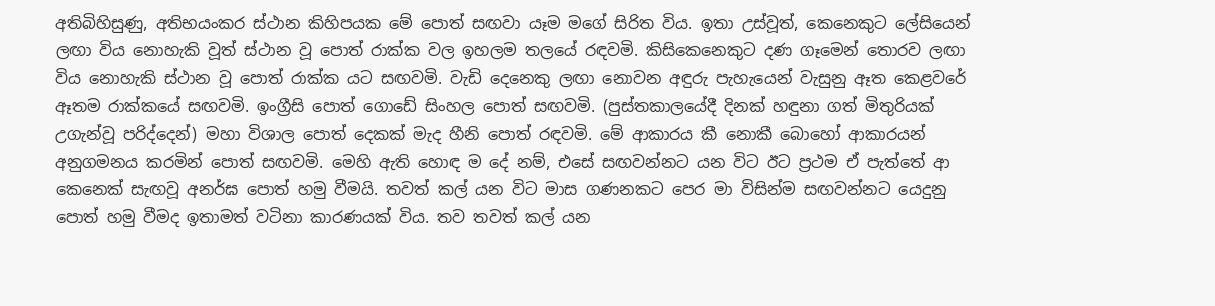අතිබිහිසුණු, අතිභයංකර ස්ථාන කිහිපයක මේ පොත් සඟවා යෑම මගේ සිරිත විය. ඉතා උස්වූත්, කෙනෙකුට ලේසියෙන් ලඟා විය නොහැකි වූත් ස්ථාන වූ පොත් රාක්ක වල ඉහලම තලයේ රඳවමි. කිසිකෙනෙකුට දණ ගෑමෙන් තොරව ලඟා විය නොහැකි ස්ථාන වූ පොත් රාක්ක යට සඟවමි. වැඩි දෙනෙකු ලඟා නොවන අඳුරු පැහැයෙන් වැසුනු ඈත කෙළවරේ ඈතම රාක්කයේ සඟවමි. ඉංග්‍රීසි පොත් ගොඩේ සිංහල පොත් සඟවමි. (පුස්තකාලයේදී දිනක් හඳුනා ගත් මිතුරියක් උගැන්වූ පරිද්දෙන්) මහා විශාල පොත් දෙකක් මැද හීනි පොත් රඳවමි. මේ ආකාරය කී නොකී බොහෝ ආකාරයන් අනුගමනය කරමින් පොත් සඟවමි. මෙහි ඇති හොඳ ම දේ නම්, එසේ සඟවන්නට යන විට ඊට ප්‍රථම ඒ පැත්තේ ආ කෙනෙක් සැඟවූ අනර්ඝ පොත් හමු වීමයි. තවත් කල් යන විට මාස ගණනකට පෙර මා විසින්ම සඟවන්නට යෙදුනු පොත් හමු වීමද ඉතාමත් වටිනා කාරණයක් විය. තව තවත් කල් යන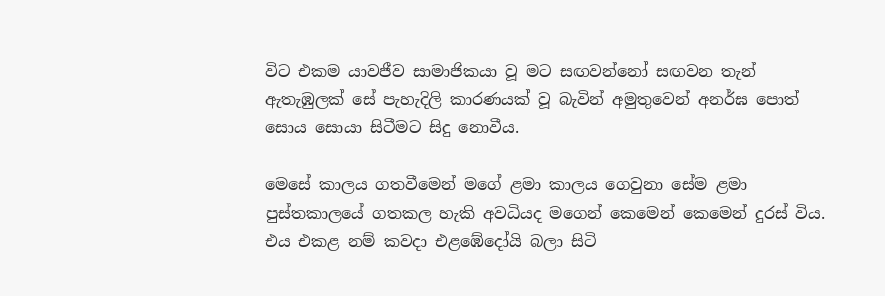විට එකම යාවජීව සාමාජිකයා වූ මට සඟවන්නෝ සඟවන තැන් ඇතැඹුලක් සේ පැහැදිලි කාරණයක් වූ බැවින් අමුතුවෙන් අනර්ඝ පොත් සොය සොයා සිටීමට සිදු නොවීය.

මෙසේ කාලය ගතවීමෙන් මගේ ළමා කාලය ගෙවුනා සේම ළමා පුස්තකාලයේ ගතකල හැකි අවධියද මගෙන් කෙමෙන් කෙමෙන් දුරස් විය. එය එකළ නම් කවදා එළඹේදෝයි බලා සිටි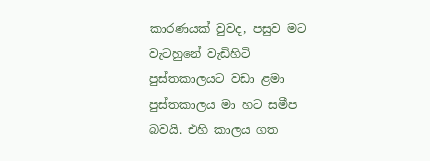කාරණයක් වුවද, පසුව මට වැටහුනේ වැඩිහිටි පුස්තකාලයට වඩා ළමා පුස්තකාලය මා හට සමීප බවයි. එහි කාලය ගත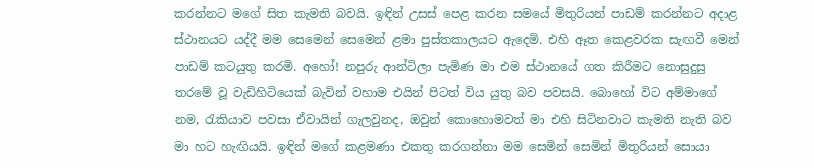කරන්නට මගේ සිත කැමති බවයි. ඉඳින් උසස් පෙළ කරන සමයේ මිතුරියන් පාඩම් කරන්නට අදාළ ස්ථානයට යද්දී මම සෙමෙන් සෙමෙන් ළමා පුස්තකාලයට ඇදෙමි. එහි ඈත කෙළවරක සැඟවී මෙන් පාඩම් කටයුතු කරමි. අහෝ! නපුරු ආන්ටිලා පැමිණ මා එම ස්ථානයේ ගත කිරීමට නොසුදුසු තරමේ වූ වැඩිහිටියෙක් බැවින් වහාම එයින් පිටත් විය යුතු බව පවසයි. බොහෝ විට අම්මාගේ නම, රැකියාව පවසා ඒවායින් ගැලවුනද, ඔවුන් කොහොමවත් මා එහි සිටිනවාට කැමති නැති බව මා හට හැඟියයි. ඉඳින් ‍මගේ කළමණා එකතු කරගන්නා මම සෙමින් සෙමින් මිතුරියන් සොයා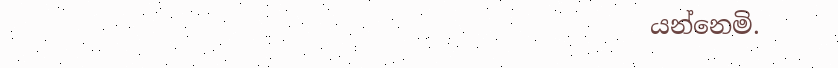යන්නෙමි.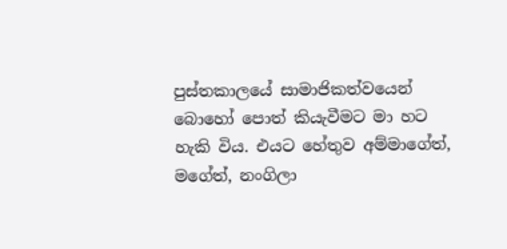පුස්තකාලයේ සාමාජිකත්වයෙන් බොහෝ පොත් කියැවීමට මා හට හැකි විය. එයට හේතුව අම්මාගේත්, මගේත්, නංගිලා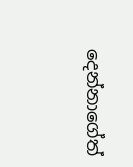දෙන්නාගේත්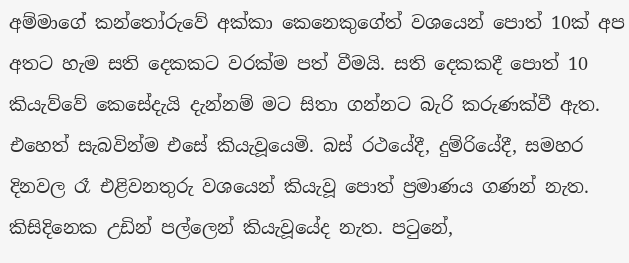අම්මාගේ කන්තෝරුවේ අක්කා කෙනෙකුගේත් වශයෙන් පොත් 10ක් අප අතට හැම සති දෙකකට වරක්ම පත් වීමයි. සති දෙකකදී පොත් 10 කියැව්වේ කෙසේදැයි දැන්නම් මට සිතා ගන්නට බැරි කරුණක්වී ඇත. එහෙත් සැබවින්ම එසේ කියැවූයෙමි. බස් රථයේදී, දුම්රියේදී, සමහර දිනවල රෑ එළිවනතුරු වශයෙන් කියැවූ පොත් ප්‍රමාණය ගණන් නැත. කිසිදිනෙක උඩින් පල්ලෙන් කියැවූයේද නැත. පටුනේ,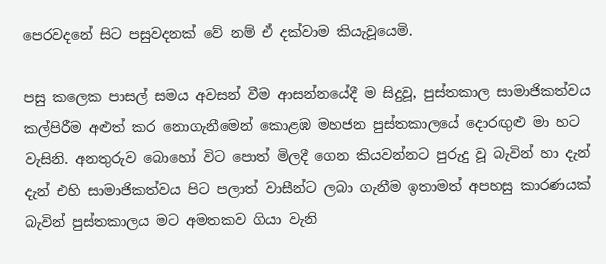පෙරවදනේ සිට පසුවදනක් වේ නම් ඒ දක්වාම කියැවූයෙමි.

පසු කලෙක පාසල් සමය අවසන් වීම ආසන්නයේදී ම සිදුවූ, පුස්තකාල සාමාජිකත්වය කල්පිරීම අළුත් කර නොගැනීමෙන් කොළඹ මහජන පුස්තකාලයේ දොරඟුළු මා හට වැසිනි. අනතුරුව බොහෝ විට පොත් මිලදී ගෙන කියවන්නට පුරුදු වූ බැවින් හා දැන් දැන් එහි සාමාජිකත්වය පිට පලාත් වාසීන්ට ලබා ගැනීම ඉතාමත් අපහසු කාරණයක් බැවින් පුස්තකාලය මට අමතකව ගියා වැනි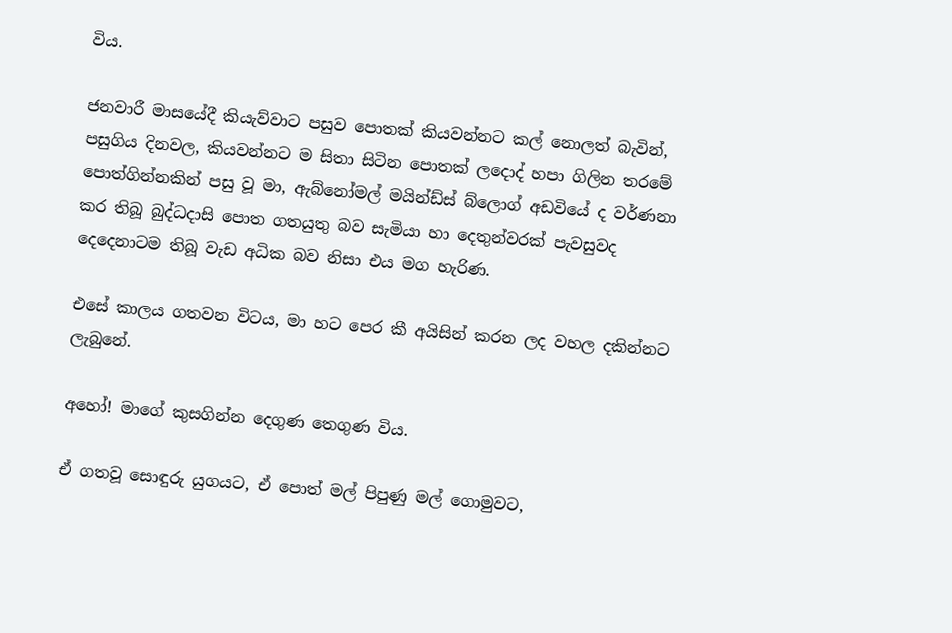විය.

ජනවාරී මාසයේදී කියැව්වාට පසුව පොතක් කියවන්නට කල් නොලත් බැවින්, පසුගිය දිනවල, කියවන්නට ම සිතා සිටින පොතක් ලදොද් හපා ගිලින තරමේ පොත්ගින්නකින් පසු වූ මා, ඇබ්නෝමල් මයින්ඩ්ස් බ්ලොග් අඩවියේ ද වර්ණනා කර තිබූ බුද්ධදාසි පොත ගතයුතු බව සැමියා හා දෙතුන්වරක් පැවසුවද දෙදෙනාටම තිබූ වැඩ අධික බව නිසා එය මග හැරිණ.

එසේ කාලය ගතවන විටය, මා හට පෙර කී අයිසින් කරන ලද වහල දකින්නට ලැබුනේ.

අහෝ! මාගේ කුසගින්න දෙගුණ තෙගුණ විය.

ඒ ගතවූ සොඳුරු යුගයට, ඒ පොත් මල් පිපුණු මල් ගොමුවට,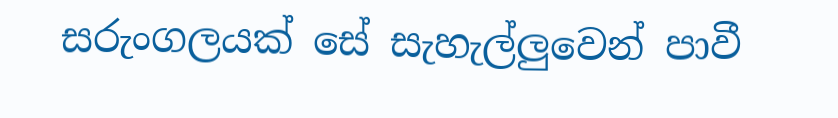සරුංගලයක් සේ සැහැල්ලුවෙන් පාවී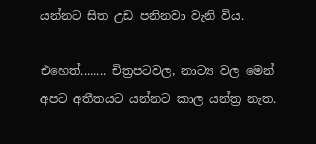යන්නට සිත උඩ පනිනවා වැනි විය.

එහෙත්........ චිත්‍රපටවල, නාට්‍ය වල මෙන් අපට අතීතයට යන්නට කාල යන්ත්‍ර නැත.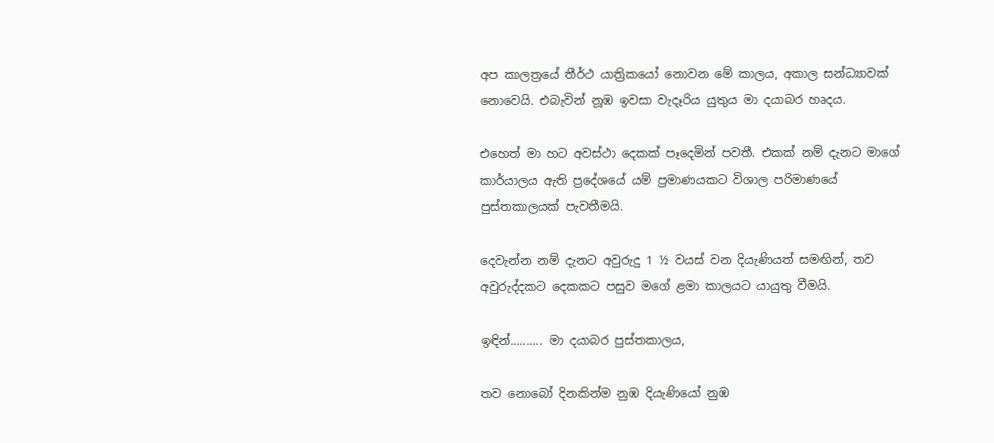අප කාලත්‍රයේ තීර්ථ යාත්‍රිකයෝ නොවන මේ කාලය, අකාල සන්ධ්‍යාවක් නොවෙයි. එබැවින් නූඹ ඉවසා වැදෑරිය යුතුය මා දයාබර හෘදය.

එහෙත් මා හට අවස්ථා දෙකක් පෑදෙමින් පවතී. එකක් නම් දැනට මාගේ කාර්යාලය ඇති ප්‍රදේශයේ යම් ප්‍රමාණයකට විශාල පරිමාණයේ පුස්තකාලයක් පැවතීමයි.

දෙවැන්න නම් දැනට අවුරුදු 1 ½ වයස් වන දියැණියත් සමඟින්, තව අවුරුද්දකට දෙකකට පසුව මගේ ළමා කාලයට යායුතු වීමයි.

ඉඳින්.......... මා දයාබර පුස්තකාලය,

තව නොබෝ දිනකින්ම නුඹ දියැණියෝ නුඹ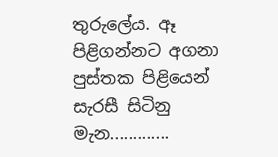තුරුලේය. ඈ පිළිගන්නට අගනා පුස්තක පිළියෙන් සැරසී සිටිනු මැන.............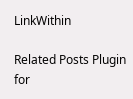LinkWithin

Related Posts Plugin for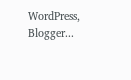WordPress, Blogger...